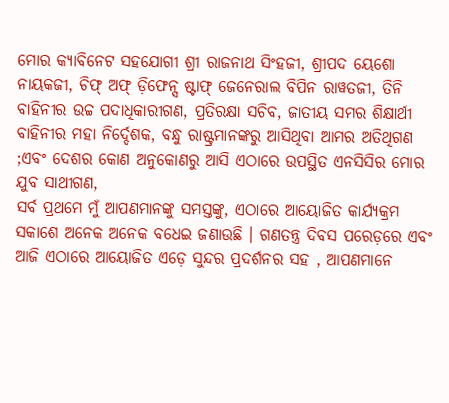ମୋର କ୍ୟାବିନେଟ ସହଯୋଗୀ ଶ୍ରୀ ରାଜନାଥ ସିଂହଜୀ, ଶ୍ରୀପଦ ୟେଶୋ ନାୟକଜୀ, ଚିଫ୍ ଅଫ୍ ଡ଼ିଫେନ୍ସ ଷ୍ଟାଫ୍ ଜେନେରାଲ ବିପିନ ରାୱତଜୀ, ତିନି ବାହିନୀର ଉଚ୍ଚ ପଦାଧିକାରୀଗଣ, ପ୍ରତିରକ୍ଷା ସଚିବ, ଜାତୀୟ ସମର ଶିକ୍ଷାର୍ଥୀ ବାହିନୀର ମହା ନିର୍ଦ୍ଦେଶକ, ବନ୍ଧୁ ରାଷ୍ଟ୍ରମାନଙ୍କରୁ ଆସିଥିବା ଆମର ଅତିଥିଗଣ ;ଏବଂ ଦେଶର କୋଣ ଅନୁକୋଣରୁ ଆସି ଏଠାରେ ଉପସ୍ଥିତ ଏନସିସିର ମୋର ଯୁବ ସାଥୀଗଣ,
ସର୍ବ ପ୍ରଥମେ ମୁଁ ଆପଣମାନଙ୍କୁ ସମସ୍ତଙ୍କୁ, ଏଠାରେ ଆୟୋଜିତ କାର୍ଯ୍ୟକ୍ରମ ସକାଶେ ଅନେକ ଅନେକ ବଧେଇ ଜଣାଉଛି । ଗଣତନ୍ତ୍ର ଦିବସ ପରେଡ଼ରେ ଏବଂ ଆଜି ଏଠାରେ ଆୟୋଜିତ ଏଡ଼େ ସୁନ୍ଦର ପ୍ରଦର୍ଶନର ସହ , ଆପଣମାନେ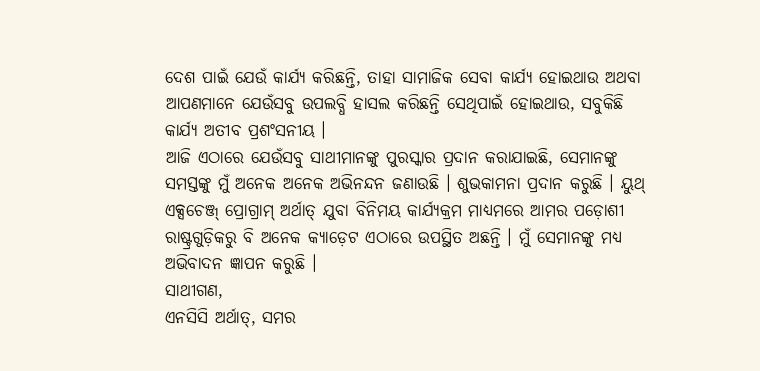ଦେଶ ପାଇଁ ଯେଉଁ କାର୍ଯ୍ୟ କରିଛନ୍ତି, ତାହା ସାମାଜିକ ସେବା କାର୍ଯ୍ୟ ହୋଇଥାଉ ଅଥବା ଆପଣମାନେ ଯେଉଁସବୁ ଉପଲବ୍ଧି ହାସଲ କରିଛନ୍ତି ସେଥିପାଇଁ ହୋଇଥାଉ, ସବୁକିଛି କାର୍ଯ୍ୟ ଅତୀବ ପ୍ରଶଂସନୀୟ ।
ଆଜି ଏଠାରେ ଯେଉଁସବୁ ସାଥୀମାନଙ୍କୁ ପୁରସ୍କାର ପ୍ରଦାନ କରାଯାଇଛି, ସେମାନଙ୍କୁ ସମସ୍ତଙ୍କୁ ମୁଁ ଅନେକ ଅନେକ ଅଭିନନ୍ଦନ ଜଣାଉଛି । ଶୁଭକାମନା ପ୍ରଦାନ କରୁଛି । ୟୁଥ୍ ଏକ୍ସଚେଞ୍ଜ୍ ପ୍ରୋଗ୍ରାମ୍ ଅର୍ଥାତ୍ ଯୁବା ବିନିମୟ କାର୍ଯ୍ୟକ୍ରମ ମାଧ୍ୟମରେ ଆମର ପଡ଼ୋଶୀ ରାଷ୍ଟ୍ରଗୁଡ଼ିକରୁ ବି ଅନେକ କ୍ୟାଡ଼େଟ ଏଠାରେ ଉପସ୍ଥିତ ଅଛନ୍ତି । ମୁଁ ସେମାନଙ୍କୁ ମଧ୍ୟ ଅଭିବାଦନ ଜ୍ଞାପନ କରୁଛି ।
ସାଥୀଗଣ,
ଏନସିସି ଅର୍ଥାତ୍, ସମର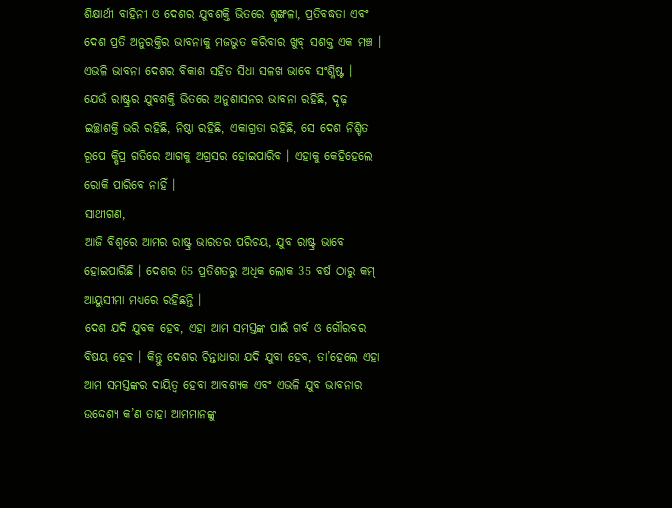ଶିକ୍ଷାର୍ଥୀ ବାହିନୀ ଓ ଦେଶର ଯୁବଶକ୍ତି ଭିତରେ ଶୃଙ୍ଖଳା, ପ୍ରତିବଦ୍ଧତା ଏବଂ ଦେଶ ପ୍ରତି ଅନୁରକ୍ତିର ଭାବନାକୁ ମଜଭୁତ କରିବାର ଖୁବ୍ ସଶକ୍ତ ଏକ ମଞ୍ଚ । ଏଭଳି ଭାବନା ଦେଶର ବିକାଶ ସହିତ ସିଧା ସଳଖ ଭାବେ ସଂଶ୍ଳିଷ୍ଟ ।
ଯେଉଁ ରାଷ୍ଟ୍ରର ଯୁବଶକ୍ତି ଭିତରେ ଅନୁଶାସନର ଭାବନା ରହିଛି, ଦୃଢ଼ ଇଚ୍ଛାଶକ୍ତି ଭରି ରହିଛି, ନିଷ୍ଠା ରହିଛି, ଏକାଗ୍ରତା ରହିଛି, ସେ ଦେଶ ନିଶ୍ଚିତ ରୂପେ କ୍ଷିପ୍ର ଗତିରେ ଆଗକୁ ଅଗ୍ରସର ହୋଇପାରିବ । ଏହାକୁ କେହିହେଲେ ରୋକି ପାରିବେ ନାହିଁ ।
ସାଥୀଗଣ,
ଆଜି ବିଶ୍ୱରେ ଆମର ରାଷ୍ଟ୍ର ଭାରତର ପରିଚୟ, ଯୁବ ରାଷ୍ଟ୍ର ଭାବେ ହୋଇପାରିଛି । ଦେଶର 65 ପ୍ରତିଶତରୁ ଅଧିକ ଲୋକ 35 ବର୍ଷ ଠାରୁ କମ୍ ଆୟୁସୀମା ମଧ୍ୟରେ ରହିଛନ୍ତି ।
ଦେଶ ଯଦି ଯୁବକ ହେବ, ଏହା ଆମ ସମସ୍ତଙ୍କ ପାଇଁ ଗର୍ବ ଓ ଗୌରବର ବିଷୟ ହେବ । କିନ୍ତୁ ଦେଶର ଚିନ୍ତାଧାରା ଯଦି ଯୁବା ହେବ, ତା’ହେଲେ ଏହା ଆମ ସମସ୍ତଙ୍କର ଦାୟିତ୍ୱ ହେବା ଆବଶ୍ୟକ ଏବଂ ଏଭଳି ଯୁବ ଭାବନାର ଉଦ୍ଦେଶ୍ୟ କ’ଣ ତାହା ଆମମାନଙ୍କୁ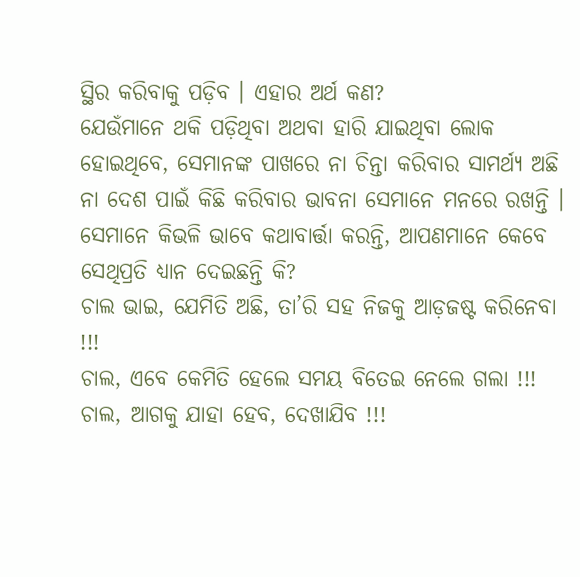ସ୍ଥିର କରିବାକୁ ପଡ଼ିବ । ଏହାର ଅର୍ଥ କଣ?
ଯେଉଁମାନେ ଥକି ପଡ଼ିଥିବା ଅଥବା ହାରି ଯାଇଥିବା ଲୋକ ହୋଇଥିବେ, ସେମାନଙ୍କ ପାଖରେ ନା ଚିନ୍ତା କରିବାର ସାମର୍ଥ୍ୟ ଅଛି ନା ଦେଶ ପାଇଁ କିଛି କରିବାର ଭାବନା ସେମାନେ ମନରେ ରଖନ୍ତି । ସେମାନେ କିଭଳି ଭାବେ କଥାବାର୍ତ୍ତା କରନ୍ତି, ଆପଣମାନେ କେବେ ସେଥିପ୍ରତି ଧ୍ୟାନ ଦେଇଛନ୍ତି କି?
ଚାଲ ଭାଇ, ଯେମିତି ଅଛି, ତା’ରି ସହ ନିଜକୁ ଆଡ଼ଜଷ୍ଟ କରିନେବା !!!
ଚାଲ, ଏବେ କେମିତି ହେଲେ ସମୟ ବିତେଇ ନେଲେ ଗଲା !!!
ଚାଲ, ଆଗକୁ ଯାହା ହେବ, ଦେଖାଯିବ !!!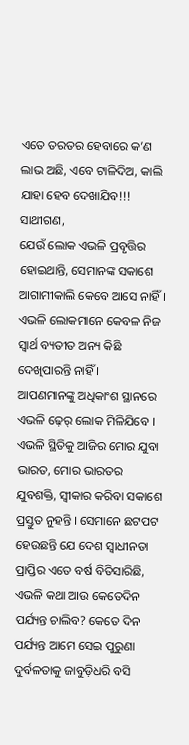ଏତେ ତରତର ହେବାରେ କ’ଣ ଲାଭ ଅଛି, ଏବେ ଟାଳିଦିଅ, କାଲି ଯାହା ହେବ ଦେଖାଯିବ!!!
ସାଥୀଗଣ,
ଯେଉଁ ଲୋକ ଏଭଳି ପ୍ରବୃତ୍ତିର ହୋଇଥାନ୍ତି, ସେମାନଙ୍କ ସକାଶେ ଆଗାମୀକାଲି କେବେ ଆସେ ନାହିଁ ।
ଏଭଳି ଲୋକମାନେ କେବଳ ନିଜ ସ୍ୱାର୍ଥ ବ୍ୟତୀତ ଅନ୍ୟ କିଛି ଦେଖିପାରନ୍ତି ନାହିଁ ।
ଆପଣମାନଙ୍କୁ ଅଧିକାଂଶ ସ୍ଥାନରେ ଏଭଳି ଢ଼େର୍ ଲୋକ ମିଳିଯିବେ ।
ଏଭଳି ସ୍ଥିତିକୁ ଆଜିର ମୋର ଯୁବା ଭାରତ, ମୋର ଭାରତର ଯୁବଶକ୍ତି, ସ୍ୱୀକାର କରିବା ସକାଶେ ପ୍ରସ୍ତୁତ ନୁହନ୍ତି । ସେମାନେ ଛଟପଟ ହେଉଛନ୍ତି ଯେ ଦେଶ ସ୍ୱାଧୀନତା ପ୍ରାପ୍ତିର ଏତେ ବର୍ଷ ବିତିସାରିଛି, ଏଭଳି କଥା ଆଉ କେତେଦିନ ପର୍ଯ୍ୟନ୍ତ ଚାଲିବ? କେତେ ଦିନ ପର୍ଯ୍ୟନ୍ତ ଆମେ ସେଇ ପୁରୁଣା ଦୁର୍ବଳତାକୁ ଜାବୁଡ଼ିଧରି ବସି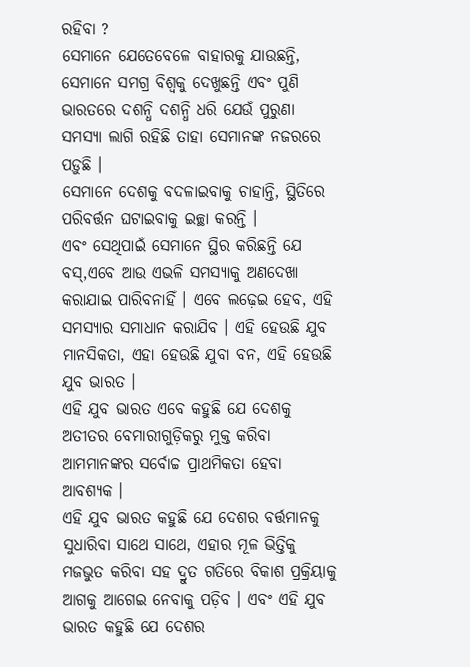ରହିବା ?
ସେମାନେ ଯେତେବେଳେ ବାହାରକୁ ଯାଉଛନ୍ତି, ସେମାନେ ସମଗ୍ର ବିଶ୍ୱକୁ ଦେଖୁଛନ୍ତି ଏବଂ ପୁଣି ଭାରତରେ ଦଶନ୍ଧି ଦଶନ୍ଧି ଧରି ଯେଉଁ ପୁରୁଣା ସମସ୍ୟା ଲାଗି ରହିଛି ତାହା ସେମାନଙ୍କ ନଜରରେ ପଡ଼ୁଛି ।
ସେମାନେ ଦେଶକୁ ବଦଳାଇବାକୁ ଚାହାନ୍ତି, ସ୍ଥିତିରେ ପରିବର୍ତ୍ତନ ଘଟାଇବାକୁ ଇଚ୍ଛା କରନ୍ତି ।
ଏବଂ ସେଥିପାଇଁ ସେମାନେ ସ୍ଥିର କରିଛନ୍ତି ଯେ ବସ୍,ଏବେ ଆଉ ଏଭଳି ସମସ୍ୟାକୁ ଅଣଦେଖା କରାଯାଇ ପାରିବନାହିଁ । ଏବେ ଲଢ଼େଇ ହେବ, ଏହି ସମସ୍ୟାର ସମାଧାନ କରାଯିବ । ଏହି ହେଉଛି ଯୁବ ମାନସିକତା, ଏହା ହେଉଛି ଯୁବା ବନ, ଏହି ହେଉଛି ଯୁବ ଭାରତ ।
ଏହି ଯୁବ ଭାରତ ଏବେ କହୁଛି ଯେ ଦେଶକୁ ଅତୀତର ବେମାରୀଗୁଡ଼ିକରୁ ମୁକ୍ତ କରିବା ଆମମାନଙ୍କର ସର୍ବୋଚ୍ଚ ପ୍ରାଥମିକତା ହେବା ଆବଶ୍ୟକ ।
ଏହି ଯୁବ ଭାରତ କହୁଛି ଯେ ଦେଶର ବର୍ତ୍ତମାନକୁ ସୁଧାରିବା ସାଥେ ସାଥେ, ଏହାର ମୂଳ ଭିତ୍ତିକୁ ମଜଭୁତ କରିବା ସହ ଦ୍ରୁତ ଗତିରେ ବିକାଶ ପ୍ରକ୍ରିୟାକୁ ଆଗକୁ ଆଗେଇ ନେବାକୁ ପଡ଼ିବ । ଏବଂ ଏହି ଯୁବ ଭାରତ କହୁଛି ଯେ ଦେଶର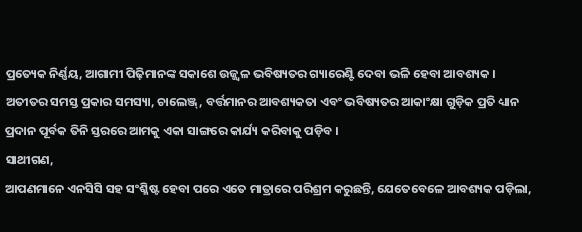ପ୍ରତ୍ୟେକ ନିର୍ଣ୍ଣୟ, ଆଗାମୀ ପିଢ଼ିମାନଙ୍କ ସକାଶେ ଉଜ୍ଜ୍ୱଳ ଭବିଷ୍ୟତର ଗ୍ୟାରେଣ୍ଟି ଦେବା ଭଳି ହେବା ଆବଶ୍ୟକ ।
ଅତୀତର ସମସ୍ତ ପ୍ରକାର ସମସ୍ୟା, ଚାଲେଞ୍ଜ୍, ବର୍ତ୍ତମାନର ଆବଶ୍ୟକତା ଏବଂ ଭବିଷ୍ୟତର ଆକାଂକ୍ଷା ଗୁଡ଼ିକ ପ୍ରତି ଧ୍ୟାନ ପ୍ରଦାନ ପୂର୍ବକ ତିନି ସ୍ତରରେ ଆମକୁ ଏକା ସାଙ୍ଗରେ କାର୍ଯ୍ୟ କରିବାକୁ ପଡ଼ିବ ।
ସାଥୀଗଣ,
ଆପଣମାନେ ଏନସିସି ସହ ସଂଶ୍ଳିଷ୍ଟ ହେବା ପରେ ଏତେ ମାତ୍ରାରେ ପରିଶ୍ରମ କରୁଛନ୍ତି, ଯେତେବେଳେ ଆବଶ୍ୟକ ପଡ଼ିଲା,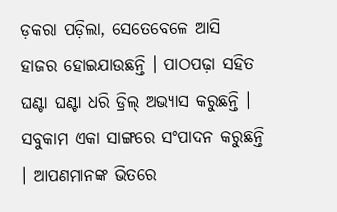ଡ଼କରା ପଡ଼ିଲା, ସେତେବେଳେ ଆସି ହାଜର ହୋଇଯାଉଛନ୍ତି । ପାଠପଢ଼ା ସହିତ ଘଣ୍ଟା ଘଣ୍ଟା ଧରି ଡ୍ରିଲ୍ ଅଭ୍ୟାସ କରୁଛନ୍ତି । ସବୁକାମ ଏକା ସାଙ୍ଗରେ ସଂପାଦନ କରୁଛନ୍ତି । ଆପଣମାନଙ୍କ ଭିତରେ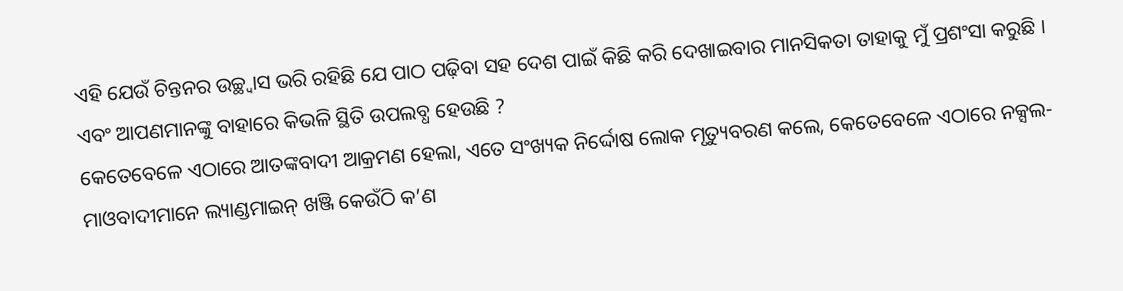ଏହି ଯେଉଁ ଚିନ୍ତନର ଉଚ୍ଛ୍ୱାସ ଭରି ରହିଛି ଯେ ପାଠ ପଢ଼ିବା ସହ ଦେଶ ପାଇଁ କିଛି କରି ଦେଖାଇବାର ମାନସିକତା ତାହାକୁ ମୁଁ ପ୍ରଶଂସା କରୁଛି ।
ଏବଂ ଆପଣମାନଙ୍କୁ ବାହାରେ କିଭଳି ସ୍ଥିତି ଉପଲବ୍ଧ ହେଉଛି ?
କେତେବେଳେ ଏଠାରେ ଆତଙ୍କବାଦୀ ଆକ୍ରମଣ ହେଲା, ଏତେ ସଂଖ୍ୟକ ନିର୍ଦ୍ଦୋଷ ଲୋକ ମୃତ୍ୟୁବରଣ କଲେ, କେତେବେଳେ ଏଠାରେ ନକ୍ସଲ- ମାଓବାଦୀମାନେ ଲ୍ୟାଣ୍ଡମାଇନ୍ ଖଞ୍ଜି କେଉଁଠି କ’ଣ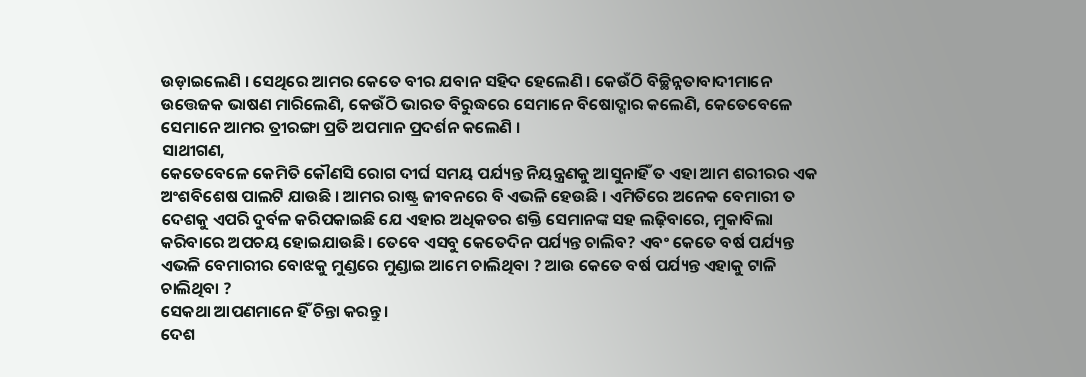ଉଡ଼ାଇଲେଣି । ସେଥିରେ ଆମର କେତେ ବୀର ଯବାନ ସହିଦ ହେଲେଣି । କେଉଁଠି ବିଚ୍ଛିନ୍ନତାବାଦୀମାନେ ଉତ୍ତେଜକ ଭାଷଣ ମାରିଲେଣି, କେଉଁଠି ଭାରତ ବିରୁଦ୍ଧରେ ସେମାନେ ବିଷୋଦ୍ଗାର କଲେଣି, କେତେବେଳେ ସେମାନେ ଆମର ତ୍ରୀରଙ୍ଗା ପ୍ରତି ଅପମାନ ପ୍ରଦର୍ଶନ କଲେଣି ।
ସାଥୀଗଣ,
କେତେବେଳେ କେମିତି କୌଣସି ରୋଗ ଦୀର୍ଘ ସମୟ ପର୍ଯ୍ୟନ୍ତ ନିୟନ୍ତ୍ରଣକୁ ଆସୁନାହିଁ ତ ଏହା ଆମ ଶରୀରର ଏକ ଅଂଶବିଶେଷ ପାଲଟି ଯାଉଛି । ଆମର ରାଷ୍ଟ୍ର ଜୀବନରେ ବି ଏଭଳି ହେଉଛି । ଏମିତିରେ ଅନେକ ବେମାରୀ ତ ଦେଶକୁ ଏପରି ଦୁର୍ବଳ କରିପକାଇଛି ଯେ ଏହାର ଅଧିକତର ଶକ୍ତି ସେମାନଙ୍କ ସହ ଲଢ଼ିବାରେ, ମୁକାବିଲା କରିବାରେ ଅପଚୟ ହୋଇଯାଉଛି । ତେବେ ଏସବୁ କେତେଦିନ ପର୍ଯ୍ୟନ୍ତ ଚାଲିବ? ଏବଂ କେତେ ବର୍ଷ ପର୍ଯ୍ୟନ୍ତ ଏଭଳି ବେମାରୀର ବୋଝକୁ ମୁଣ୍ଡରେ ମୁଣ୍ଡାଇ ଆମେ ଚାଲିଥିବା ? ଆଉ କେତେ ବର୍ଷ ପର୍ଯ୍ୟନ୍ତ ଏହାକୁ ଟାଳି ଚାଲିଥିବା ?
ସେକଥା ଆପଣମାନେ ହିଁ ଚିନ୍ତା କରନ୍ତୁ ।
ଦେଶ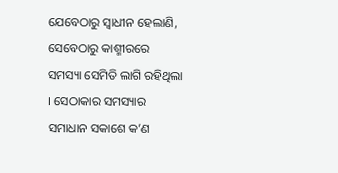ଯେବେଠାରୁ ସ୍ୱାଧୀନ ହେଲାଣି, ସେବେଠାରୁ କାଶ୍ମୀରରେ ସମସ୍ୟା ସେମିତି ଲାଗି ରହିଥିଲା । ସେଠାକାର ସମସ୍ୟାର ସମାଧାନ ସକାଶେ କ’ଣ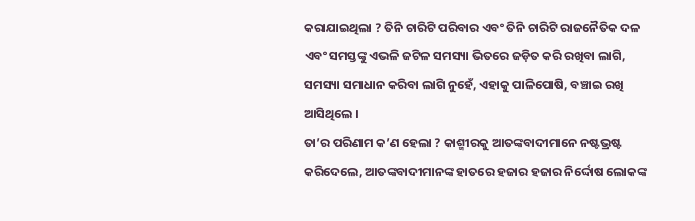କରାଯାଇଥିଲା ? ତିନି ଚାରିଟି ପରିବାର ଏବଂ ତିନି ଚାରିଟି ରାଜନୈତିକ ଦଳ ଏବଂ ସମସ୍ତଙ୍କୁ ଏଭଳି ଜଟିଳ ସମସ୍ୟା ଭିତରେ ଜଡ଼ିତ କରି ରଖିବା ଲାଗି, ସମସ୍ୟା ସମାଧାନ କରିବା ଲାଗି ନୁହେଁ, ଏହାକୁ ପାଳିପୋଷି, ବଞ୍ଚାଇ ରଖି ଆସିଥିଲେ ।
ତା’ର ପରିଣାମ କ’ଣ ହେଲା ? କାଶ୍ମୀରକୁ ଆତଙ୍କବାଦୀମାନେ ନଷ୍ଟଭ୍ରଷ୍ଟ କରିଦେଲେ, ଆତଙ୍କବାଦୀମାନଙ୍କ ହାତରେ ହଜାର ହଜାର ନିର୍ଦ୍ଦୋଷ ଲୋକଙ୍କ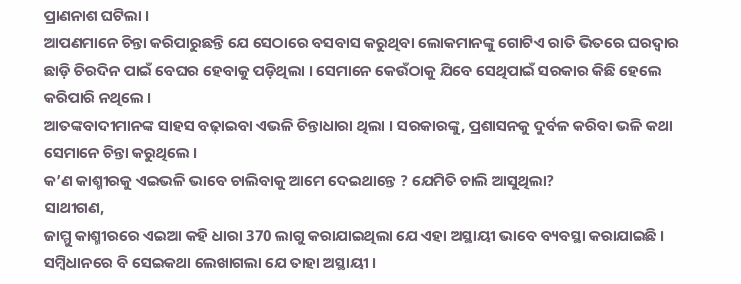ପ୍ରାଣନାଶ ଘଟିଲା ।
ଆପଣମାନେ ଚିନ୍ତା କରିପାରୁଛନ୍ତି ଯେ ସେଠାରେ ବସବାସ କରୁଥିବା ଲୋକମାନଙ୍କୁ ଗୋଟିଏ ରାତି ଭିତରେ ଘରଦ୍ୱାର ଛାଡ଼ି ଚିରଦିନ ପାଇଁ ବେଘର ହେବାକୁ ପଡ଼ିଥିଲା । ସେମାନେ କେଉଁଠାକୁ ଯିବେ ସେଥିପାଇଁ ସରକାର କିଛି ହେଲେ କରିପାରି ନଥିଲେ ।
ଆତଙ୍କବାଦୀମାନଙ୍କ ସାହସ ବଢ଼ାଇବା ଏଭଳି ଚିନ୍ତାଧାରା ଥିଲା । ସରକାରଙ୍କୁ, ପ୍ରଶାସନକୁ ଦୁର୍ବଳ କରିବା ଭଳି କଥା ସେମାନେ ଚିନ୍ତା କରୁଥିଲେ ।
କ’ଣ କାଶ୍ମୀରକୁ ଏଇଭଳି ଭାବେ ଚାଲିବାକୁ ଆମେ ଦେଇଥାନ୍ତେ ? ଯେମିତି ଚାଲି ଆସୁଥିଲା?
ସାଥୀଗଣ,
ଜାମ୍ମୁ କାଶ୍ମୀରରେ ଏଇଆ କହି ଧାରା 370 ଲାଗୁ କରାଯାଇଥିଲା ଯେ ଏହା ଅସ୍ଥାୟୀ ଭାବେ ବ୍ୟବସ୍ଥା କରାଯାଇଛି । ସମ୍ବିଧାନରେ ବି ସେଇକଥା ଲେଖାଗଲା ଯେ ତାହା ଅସ୍ଥାୟୀ ।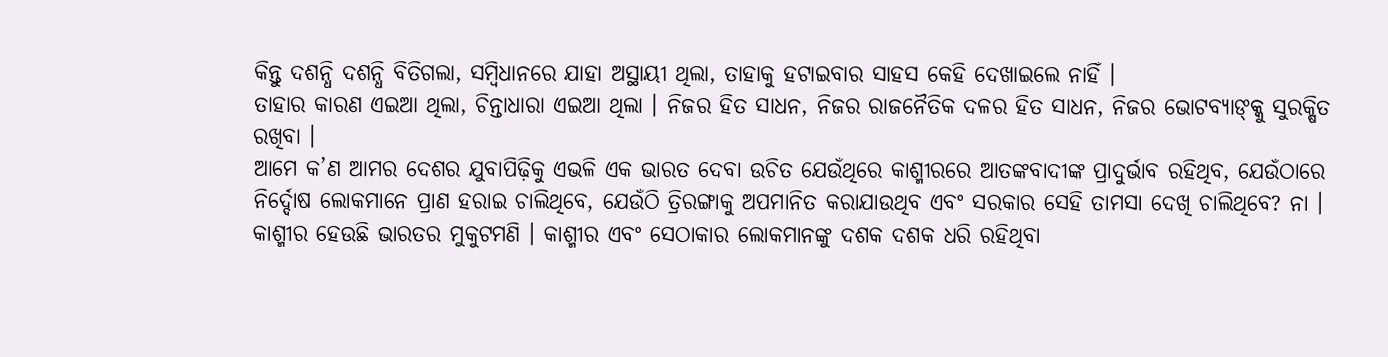କିନ୍ତୁ ଦଶନ୍ଧି ଦଶନ୍ଧି ବିତିଗଲା, ସମ୍ବିଧାନରେ ଯାହା ଅସ୍ଥାୟୀ ଥିଲା, ତାହାକୁ ହଟାଇବାର ସାହସ କେହି ଦେଖାଇଲେ ନାହିଁ ।
ତାହାର କାରଣ ଏଇଆ ଥିଲା, ଚିନ୍ତାଧାରା ଏଇଆ ଥିଲା । ନିଜର ହିତ ସାଧନ, ନିଜର ରାଜନୈତିକ ଦଳର ହିତ ସାଧନ, ନିଜର ଭୋଟବ୍ୟାଙ୍କ୍କୁ ସୁରକ୍ଷିତ ରଖିବା ।
ଆମେ କ’ଣ ଆମର ଦେଶର ଯୁବାପିଢ଼ିକୁ ଏଭଳି ଏକ ଭାରତ ଦେବା ଉଚିତ ଯେଉଁଥିରେ କାଶ୍ମୀରରେ ଆତଙ୍କବାଦୀଙ୍କ ପ୍ରାଦୁର୍ଭାବ ରହିଥିବ, ଯେଉଁଠାରେ ନିର୍ଦ୍ଦୋଷ ଲୋକମାନେ ପ୍ରାଣ ହରାଇ ଚାଲିଥିବେ, ଯେଉଁଠି ତ୍ରିରଙ୍ଗାକୁ ଅପମାନିତ କରାଯାଉଥିବ ଏବଂ ସରକାର ସେହି ତାମସା ଦେଖି ଚାଲିଥିବେ? ନା ।
କାଶ୍ମୀର ହେଉଛି ଭାରତର ମୁକୁଟମଣି । କାଶ୍ମୀର ଏବଂ ସେଠାକାର ଲୋକମାନଙ୍କୁ ଦଶକ ଦଶକ ଧରି ରହିଥିବା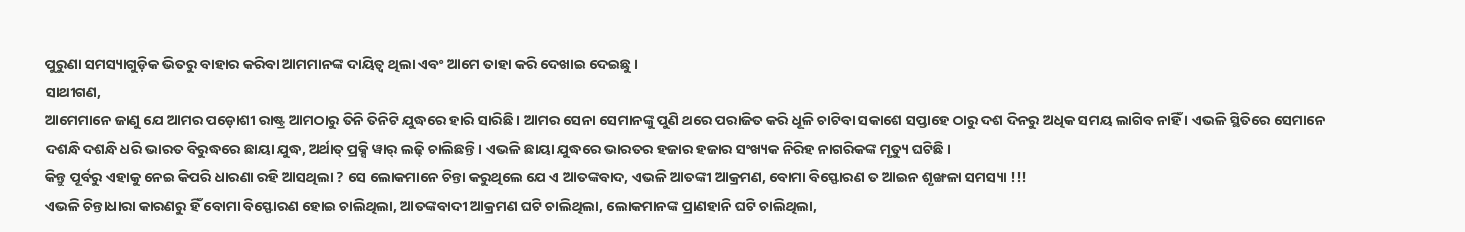ପୁରୁଣା ସମସ୍ୟାଗୁଡ଼ିକ ଭିତରୁ ବାହାର କରିବା ଆମମାନଙ୍କ ଦାୟିତ୍ୱ ଥିଲା ଏବଂ ଆମେ ତାହା କରି ଦେଖାଇ ଦେଇଛୁ ।
ସାଥୀଗଣ,
ଆମେମାନେ ଜାଣୁ ଯେ ଆମର ପଡ଼ୋଶୀ ରାଷ୍ଟ୍ର ଆମଠାରୁ ତିନି ତିନିଟି ଯୁଦ୍ଧରେ ହାରି ସାରିଛି । ଆମର ସେନା ସେମାନଙ୍କୁ ପୁଣି ଥରେ ପରାଜିତ କରି ଧୂଳି ଚାଟିବା ସକାଶେ ସପ୍ତାହେ ଠାରୁ ଦଶ ଦିନରୁ ଅଧିକ ସମୟ ଲାଗିବ ନାହିଁ । ଏଭଳି ସ୍ଥିତିରେ ସେମାନେ ଦଶନ୍ଧି ଦଶନ୍ଧି ଧରି ଭାରତ ବିରୁଦ୍ଧରେ ଛାୟା ଯୁଦ୍ଧ, ଅର୍ଥାତ୍ ପ୍ରକ୍ସି ୱାର୍ ଲଢ଼ି ଚାଲିଛନ୍ତି । ଏଭଳି ଛାୟା ଯୁଦ୍ଧରେ ଭାରତର ହଜାର ହଜାର ସଂଖ୍ୟକ ନିରିହ ନାଗରିକଙ୍କ ମୃତ୍ୟୁ ଘଟିଛି ।
କିନ୍ତୁ ପୂର୍ବରୁ ଏହାକୁ ନେଇ କିପରି ଧାରଣା ରହି ଆସଥିଲା ? ସେ ଲୋକମାନେ ଚିନ୍ତା କରୁଥିଲେ ଯେ ଏ ଆତଙ୍କବାଦ, ଏଭଳି ଆତଙ୍କୀ ଆକ୍ରମଣ, ବୋମା ବିସ୍ଫୋରଣ ତ ଆଇନ ଶୃଙ୍ଖଳା ସମସ୍ୟା !!!
ଏଭଳି ଚିନ୍ତାଧାରା କାରଣରୁ ହିଁ ବୋମା ବିସ୍ଫୋରଣ ହୋଇ ଚାଲିଥିଲା, ଆତଙ୍କବାଦୀ ଆକ୍ରମଣ ଘଟି ଚାଲିଥିଲା, ଲୋକମାନଙ୍କ ପ୍ରାଣହାନି ଘଟି ଚାଲିଥିଲା,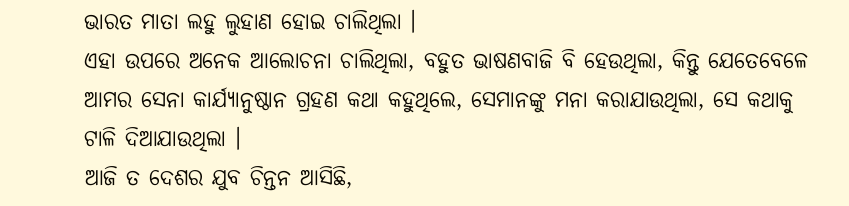ଭାରତ ମାତା ଲହୁ ଲୁହାଣ ହୋଇ ଚାଲିଥିଲା ।
ଏହା ଉପରେ ଅନେକ ଆଲୋଚନା ଚାଲିଥିଲା, ବହୁତ ଭାଷଣବାଜି ବି ହେଉଥିଲା, କିନ୍ତୁ ଯେତେବେଳେ ଆମର ସେନା କାର୍ଯ୍ୟାନୁଷ୍ଠାନ ଗ୍ରହଣ କଥା କହୁଥିଲେ, ସେମାନଙ୍କୁ ମନା କରାଯାଉଥିଲା, ସେ କଥାକୁ ଟାଳି ଦିଆଯାଉଥିଲା ।
ଆଜି ତ ଦେଶର ଯୁବ ଚିନ୍ତନ ଆସିଛି,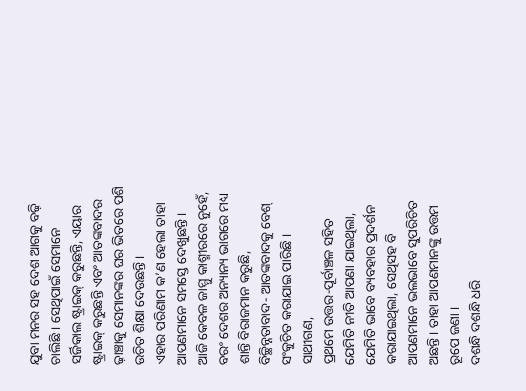ଯୁବା ମନର ସହ ଦେଶ ଆଗକୁ ବଢ଼ି ଚାଲିଛି । ସେଥିପାଇଁ ସେମାନେ ସର୍ଜିକାଲ ଷ୍ଟ୍ରାଇକ୍ କରୁଛନ୍ତି, ଏୟାର ଷ୍ଟ୍ରାଇକ୍ କରୁଛନ୍ତି ଏବଂ ଆତଙ୍କବାଦର ଢ଼ାଞ୍ଚାକୁ ସେମାନଙ୍କର ଘର ଭିତରେ ପଶି ଉଚିତ ଶିକ୍ଷା ଦେଉଛନ୍ତି ।
ଏହାର ପରିଣାମ କ’ଣ ହେଲା ତାହା ଆପଣମାନେ ସମସ୍ତେ ଦେଖୁଛନ୍ତି ।
ଆଜି କେବଳ ଜାମ୍ମୁ କାଶ୍ମୀରରେ ନୁହେଁ, ବରଂ ଦେଶର ଅନ୍ୟାନ୍ୟ ଭାଗରେ ମଧ୍ୟ ଶାନ୍ତି ବିରାଜମାନ କରୁଛି, ବିଚ୍ଛିନ୍ନତାବାଦ- ଆତଙ୍କବାଦକୁ ବେଶ୍ ସଂକୁଚିତ କରାଯାଇ ପାରିଛି ।
ସାଥୀଗଣ,
ପ୍ରଥମେ ଉତ୍ତର-ପୂର୍ବାଞ୍ଚଳ ସହିତ ଯେମିତି ନୀତି ଆପଣା ଯାଇଥିଲା, ଯେମିତି ଭାବେ ବ୍ୟବହାର ପ୍ରଦର୍ଶନ କରାଯାଇଥିଲା, ସେଥିସହ ବି ଆପଣମାନେ ଭଲଭାବେ ସୁପରିଚିତ ଅଛନ୍ତି । ତାହା ଆପଣମାନଙ୍କୁ ଉତ୍ତମ ରୂପେ ଜଣା ।
ଦଶନ୍ଧି ଦଶନ୍ଧି ଧରି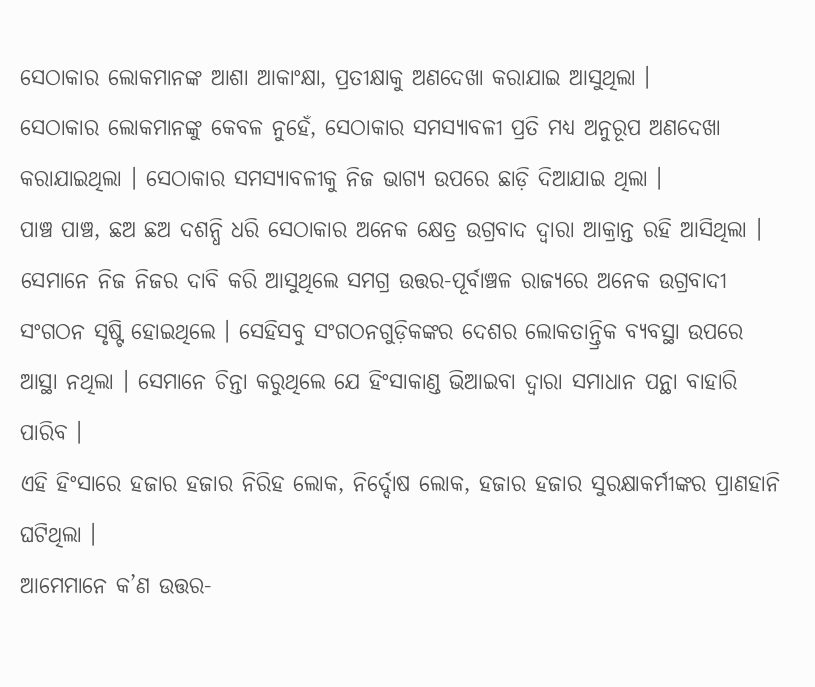ସେଠାକାର ଲୋକମାନଙ୍କ ଆଶା ଆକାଂକ୍ଷା, ପ୍ରତୀକ୍ଷାକୁ ଅଣଦେଖା କରାଯାଇ ଆସୁଥିଲା ।
ସେଠାକାର ଲୋକମାନଙ୍କୁ କେବଳ ନୁହେଁ, ସେଠାକାର ସମସ୍ୟାବଳୀ ପ୍ରତି ମଧ୍ୟ ଅନୁରୂପ ଅଣଦେଖା କରାଯାଇଥିଲା । ସେଠାକାର ସମସ୍ୟାବଳୀକୁ ନିଜ ଭାଗ୍ୟ ଉପରେ ଛାଡ଼ି ଦିଆଯାଇ ଥିଲା ।
ପାଞ୍ଚ ପାଞ୍ଚ, ଛଅ ଛଅ ଦଶନ୍ଧି ଧରି ସେଠାକାର ଅନେକ କ୍ଷେତ୍ର ଉଗ୍ରବାଦ ଦ୍ୱାରା ଆକ୍ରାନ୍ତ ରହି ଆସିଥିଲା । ସେମାନେ ନିଜ ନିଜର ଦାବି କରି ଆସୁଥିଲେ ସମଗ୍ର ଉତ୍ତର-ପୂର୍ବାଞ୍ଚଳ ରାଜ୍ୟରେ ଅନେକ ଉଗ୍ରବାଦୀ ସଂଗଠନ ସୃଷ୍ଟି ହୋଇଥିଲେ । ସେହିସବୁ ସଂଗଠନଗୁଡ଼ିକଙ୍କର ଦେଶର ଲୋକତାନ୍ତ୍ରିକ ବ୍ୟବସ୍ଥା ଉପରେ ଆସ୍ଥା ନଥିଲା । ସେମାନେ ଚିନ୍ତା କରୁଥିଲେ ଯେ ହିଂସାକାଣ୍ଡ ଭିଆଇବା ଦ୍ୱାରା ସମାଧାନ ପନ୍ଥା ବାହାରି ପାରିବ ।
ଏହି ହିଂସାରେ ହଜାର ହଜାର ନିରିହ ଲୋକ, ନିର୍ଦ୍ଦୋଷ ଲୋକ, ହଜାର ହଜାର ସୁରକ୍ଷାକର୍ମୀଙ୍କର ପ୍ରାଣହାନି ଘଟିଥିଲା ।
ଆମେମାନେ କ’ଣ ଉତ୍ତର-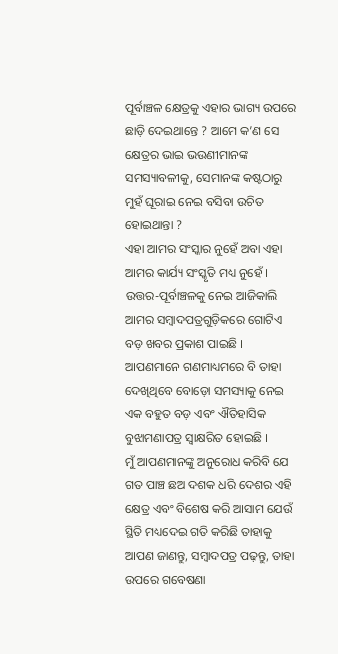ପୂର୍ବାଞ୍ଚଳ କ୍ଷେତ୍ରକୁ ଏହାର ଭାଗ୍ୟ ଉପରେ ଛାଡ଼ି ଦେଇଥାନ୍ତେ ? ଆମେ କ’ଣ ସେ କ୍ଷେତ୍ରର ଭାଇ ଭଉଣୀମାନଙ୍କ ସମସ୍ୟାବଳୀକୁ, ସେମାନଙ୍କ କଷ୍ଟଠାରୁ ମୁହଁ ଘୂରାଇ ନେଇ ବସିବା ଉଚିତ ହୋଇଥାନ୍ତା ?
ଏହା ଆମର ସଂସ୍କାର ନୁହେଁ ଅବା ଏହା ଆମର କାର୍ଯ୍ୟ ସଂସ୍କୃତି ମଧ୍ୟ ନୁହେଁ ।
ଉତ୍ତର-ପୂର୍ବାଞ୍ଚଳକୁ ନେଇ ଆଜିକାଲି ଆମର ସମ୍ବାଦପତ୍ରଗୁଡ଼ିକରେ ଗୋଟିଏ ବଡ଼ ଖବର ପ୍ରକାଶ ପାଇଛି । ଆପଣମାନେ ଗଣମାଧ୍ୟମରେ ବି ତାହା ଦେଖିଥିବେ ବୋଡ଼ୋ ସମସ୍ୟାକୁ ନେଇ ଏକ ବହୁତ ବଡ଼ ଏବଂ ଐତିହାସିକ ବୁଝାମଣାପତ୍ର ସ୍ୱାକ୍ଷରିତ ହୋଇଛି ।
ମୁଁ ଆପଣମାନଙ୍କୁ ଅନୁରୋଧ କରିବି ଯେ ଗତ ପାଞ୍ଚ ଛଅ ଦଶକ ଧରି ଦେଶର ଏହି କ୍ଷେତ୍ର ଏବଂ ବିଶେଷ କରି ଆସାମ ଯେଉଁ ସ୍ଥିତି ମଧ୍ୟଦେଇ ଗତି କରିଛି ତାହାକୁ ଆପଣ ଜାଣନ୍ତୁ, ସମ୍ବାଦପତ୍ର ପଢ଼ନ୍ତୁ, ତାହା ଉପରେ ଗବେଷଣା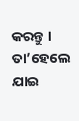କରନ୍ତୁ । ତା’ହେଲେ ଯାଇ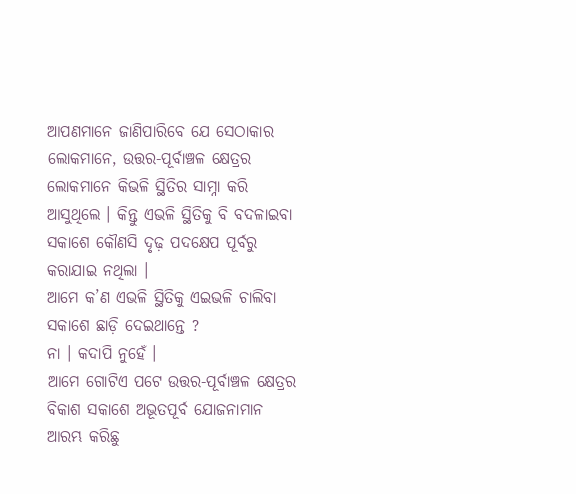ଆପଣମାନେ ଜାଣିପାରିବେ ଯେ ସେଠାକାର ଲୋକମାନେ, ଉତ୍ତର-ପୂର୍ବାଞ୍ଚଳ କ୍ଷେତ୍ରର ଲୋକମାନେ କିଭଳି ସ୍ଥିତିର ସାମ୍ନା କରି ଆସୁଥିଲେ । କିନ୍ତୁ ଏଭଳି ସ୍ଥିତିକୁ ବି ବଦଳାଇବା ସକାଶେ କୌଣସି ଦୃଢ଼ ପଦକ୍ଷେପ ପୂର୍ବରୁ କରାଯାଇ ନଥିଲା ।
ଆମେ କ’ଣ ଏଭଳି ସ୍ଥିତିକୁ ଏଇଭଳି ଚାଲିବା ସକାଶେ ଛାଡ଼ି ଦେଇଥାନ୍ତେ ?
ନା । କଦାପି ନୁହେଁ ।
ଆମେ ଗୋଟିଏ ପଟେ ଉତ୍ତର-ପୂର୍ବାଞ୍ଚଳ କ୍ଷେତ୍ରର ବିକାଶ ସକାଶେ ଅଭୂତପୂର୍ବ ଯୋଜନାମାନ ଆରମ୍ଭ କରିଛୁ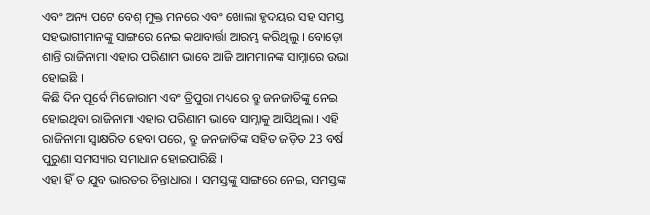ଏବଂ ଅନ୍ୟ ପଟେ ବେଶ୍ ମୁକ୍ତ ମନରେ ଏବଂ ଖୋଲା ହୃଦୟର ସହ ସମସ୍ତ ସହଭାଗୀମାନଙ୍କୁ ସାଙ୍ଗରେ ନେଇ କଥାବାର୍ତ୍ତା ଆରମ୍ଭ କରିଥିଲୁ । ବୋଡ଼ୋ ଶାନ୍ତି ରାଜିନାମା ଏହାର ପରିଣାମ ଭାବେ ଆଜି ଆମମାନଙ୍କ ସାମ୍ନାରେ ଉଭା ହୋଇଛି ।
କିଛି ଦିନ ପୂର୍ବେ ମିଜୋରାମ ଏବଂ ତ୍ରିପୁରା ମଧ୍ୟରେ ବ୍ରୁ ଜନଜାତିଙ୍କୁ ନେଇ ହୋଇଥିବା ରାଜିନାମା ଏହାର ପରିଣାମ ଭାବେ ସାମ୍ନାକୁ ଆସିଥିଲା । ଏହି ରାଜିନାମା ସ୍ୱାକ୍ଷରିତ ହେବା ପରେ, ବ୍ରୁ ଜନଜାତିଙ୍କ ସହିତ ଜଡ଼ିତ 23 ବର୍ଷ ପୁରୁଣା ସମସ୍ୟାର ସମାଧାନ ହୋଇପାରିଛି ।
ଏହା ହିଁ ତ ଯୁବ ଭାରତର ଚିନ୍ତାଧାରା । ସମସ୍ତଙ୍କୁ ସାଙ୍ଗରେ ନେଇ, ସମସ୍ତଙ୍କ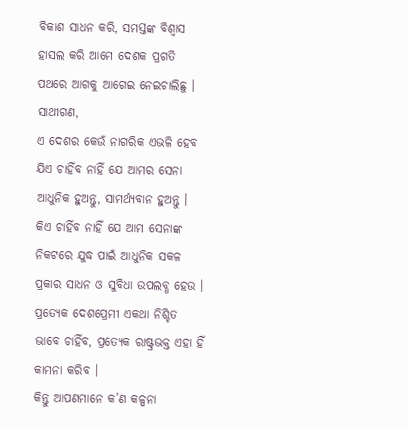ବିକାଶ ସାଧନ କରି, ସମସ୍ତଙ୍କ ବିଶ୍ୱାସ ହାସଲ କରି ଆମେ ଦେଶକ ପ୍ରଗତି ପଥରେ ଆଗକୁ ଆଗେଇ ନେଇଚାଲିଛୁ ।
ସାଥୀଗଣ,
ଏ ଦେଶର କେଉଁ ନାଗରିକ ଏଭଳି ହେବ ଯିଏ ଚାହିଁବ ନାହିଁ ଯେ ଆମର ସେନା ଆଧୁନିକ ହୁଅନ୍ତୁ, ସାମର୍ଥ୍ୟବାନ ହୁଅନ୍ତୁ । କିଏ ଚାହିଁବ ନାହିଁ ଯେ ଆମ ସେନାଙ୍କ ନିକଟରେ ଯୁଦ୍ଧ ପାଇଁ ଆଧୁନିକ ସକଳ ପ୍ରକାର ସାଧନ ଓ ସୁବିଧା ଉପଲବ୍ଧ ହେଉ ।
ପ୍ରତ୍ୟେକ ଦେଶପ୍ରେମୀ ଏକଥା ନିଶ୍ଚିତ ଭାବେ ଚାହିଁବ, ପ୍ରତ୍ୟେକ ରାଷ୍ଟ୍ରଭକ୍ତ ଏହା ହିଁ କାମନା କରିବ ।
କିନ୍ତୁ ଆପଣମାନେ କ’ଣ କଳ୍ପନା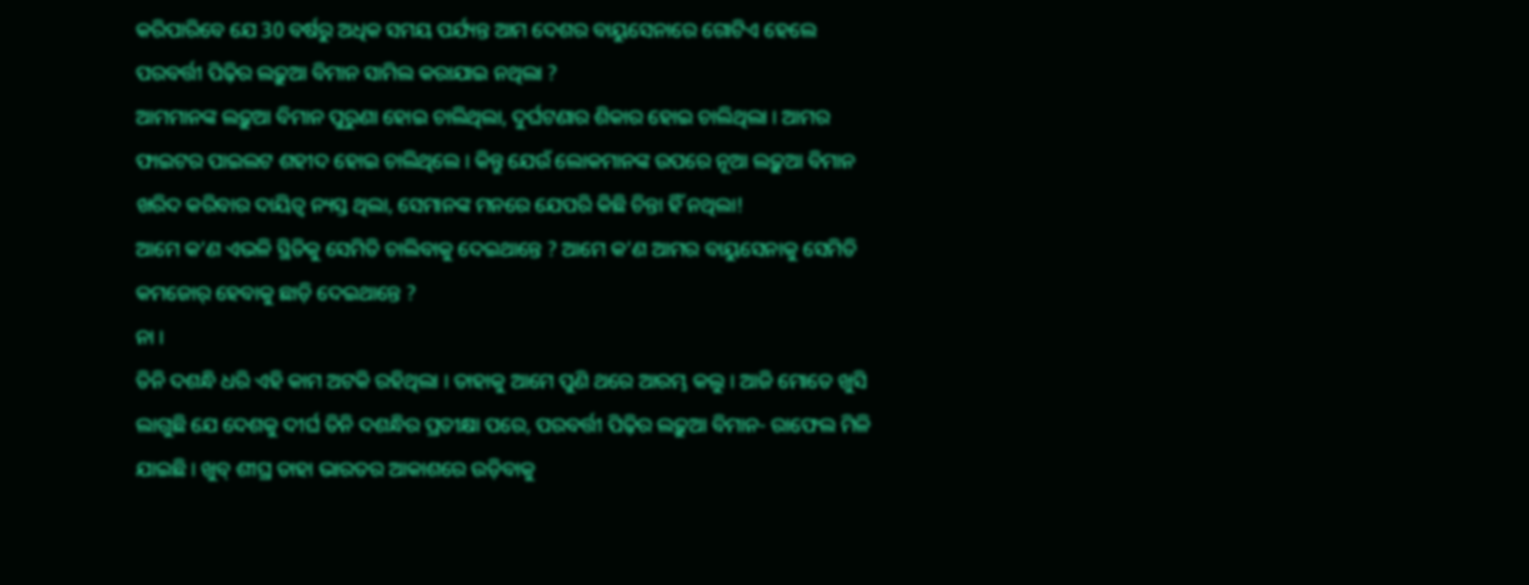କରିପାରିବେ ଯେ 30 ବର୍ଷରୁ ଅଧିକ ସମୟ ପର୍ଯ୍ୟନ୍ତ ଆମ ଦେଶର ବାୟୁସେନାରେ ଗୋଟିଏ ହେଲେ ପରବର୍ତ୍ତୀ ପିଢ଼ିର ଲଢ଼ୁଆ ବିମାନ ସାମିଲ କରାଯାଇ ନଥିଲା ?
ଆମମାନଙ୍କ ଲଢ଼ୁଆ ବିମାନ ପୁରୁଣା ହୋଇ ଚାଲିଥିଲା, ଦୁର୍ଘଟଣାର ଶିକାର ହୋଇ ଚାଲିଥିଲା । ଆମର ଫାଇଟର ପାଇଲଟ ଶହୀଦ ହୋଇ ଚାଲିଥିଲେ । କିନ୍ତୁ ଯେଉଁ ଲୋକମାନଙ୍କ ଉପରେ ନୂଆ ଲଢ଼ୁଆ ବିମାନ ଖରିଦ କରିବାର ଦାୟିତ୍ୱ ନ୍ୟସ୍ତ ଥିଲା, ସେମାନଙ୍କ ମନରେ ଯେପରି କିଛି ଚିନ୍ତା ହିଁ ନଥିଲା!
ଆମେ କ’ଣ ଏଭଳି ସ୍ଥିତିକୁ ସେମିତି ଚାଲିବାକୁ ଦେଇଥାନ୍ତେ ? ଆମେ କ’ଣ ଆମର ବାୟୁସେନାକୁ ସେମିତି କମଜୋର୍ ହେବାକୁ ଛାଡ଼ି ଦେଇଥାନ୍ତେ ?
ନା ।
ତିନି ଦଶନ୍ଧି ଧରି ଏହି କାମ ଅଟକି ରହିଥିଲା । ତାହାକୁ ଆମେ ପୁଣି ଥରେ ଆରମ୍ଭ କଲୁ । ଆଜି ମୋତେ ଖୁସି ଲାଗୁଛି ଯେ ଦେଶକୁ ଦୀର୍ଘ ତିନି ଦଶନ୍ଧିର ପ୍ରତୀକ୍ଷା ପରେ, ପରବର୍ତ୍ତୀ ପିଢ଼ିର ଲଢ଼ୁଆ ବିମାନ- ରାଫେଲ ମିଳି ଯାଇଛି । ଖୁବ୍ ଶୀଘ୍ର ତାହା ଭାରତର ଆକାଶରେ ଉଡ଼ିବାକୁ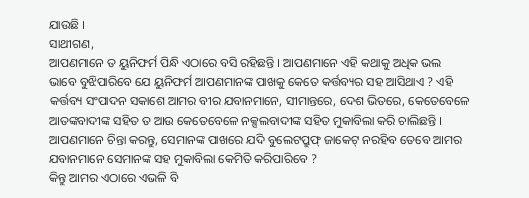ଯାଉଛି ।
ସାଥୀଗଣ,
ଆପଣମାନେ ତ ୟୁନିଫର୍ମ ପିନ୍ଧି ଏଠାରେ ବସି ରହିଛନ୍ତି । ଆପଣମାନେ ଏହି କଥାକୁ ଅଧିକ ଭଲ ଭାବେ ବୁଝିପାରିବେ ଯେ ୟୁନିଫର୍ମ ଆପଣମାନଙ୍କ ପାଖକୁ କେତେ କର୍ତ୍ତବ୍ୟର ସହ ଆସିଥାଏ ? ଏହି କର୍ତ୍ତବ୍ୟ ସଂପାଦନ ସକାଶେ ଆମର ବୀର ଯବାନମାନେ, ସୀମାନ୍ତରେ, ଦେଶ ଭିତରେ, କେତେବେଳେ ଆତଙ୍କବାଦୀଙ୍କ ସହିତ ତ ଆଉ କେତେବେଳେ ନକ୍ସଲବାଦୀଙ୍କ ସହିତ ମୁକାବିଲା କରି ଚାଲିଛନ୍ତି ।
ଆପଣମାନେ ଚିନ୍ତା କରନ୍ତୁ, ସେମାନଙ୍କ ପାଖରେ ଯଦି ବୁଲେଟପ୍ରୁଫ୍ ଜାକେଟ୍ ନରହିବ ତେବେ ଆମର ଯବାନମାନେ ସେମାନଙ୍କ ସହ ମୁକାବିଲା କେମିତି କରିପାରିବେ ?
କିନ୍ତୁ ଆମର ଏଠାରେ ଏଭଳି ବି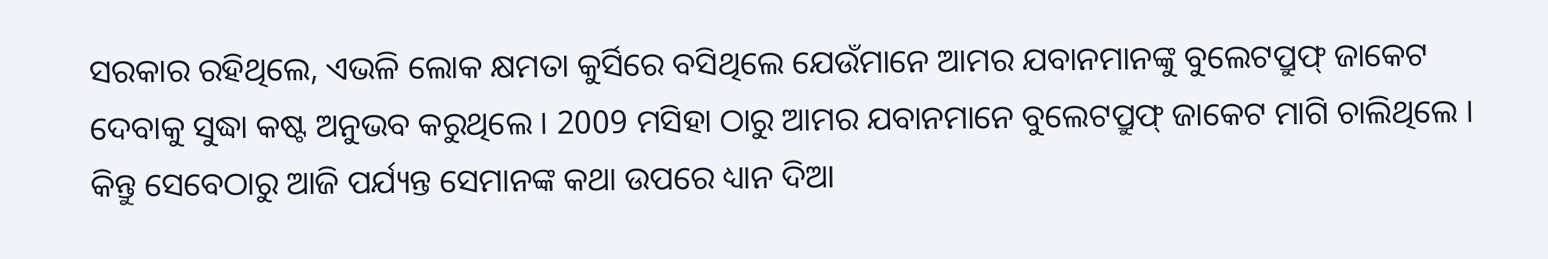ସରକାର ରହିଥିଲେ, ଏଭଳି ଲୋକ କ୍ଷମତା କୁର୍ସିରେ ବସିଥିଲେ ଯେଉଁମାନେ ଆମର ଯବାନମାନଙ୍କୁ ବୁଲେଟପ୍ରୁଫ୍ ଜାକେଟ ଦେବାକୁ ସୁଦ୍ଧା କଷ୍ଟ ଅନୁଭବ କରୁଥିଲେ । 2009 ମସିହା ଠାରୁ ଆମର ଯବାନମାନେ ବୁଲେଟପ୍ରୁଫ୍ ଜାକେଟ ମାଗି ଚାଲିଥିଲେ । କିନ୍ତୁ ସେବେଠାରୁ ଆଜି ପର୍ଯ୍ୟନ୍ତ ସେମାନଙ୍କ କଥା ଉପରେ ଧ୍ୟାନ ଦିଆ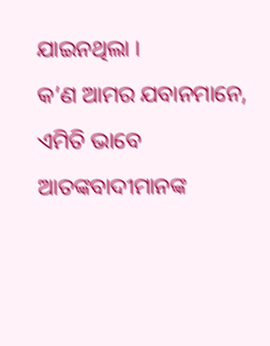ଯାଇନଥିଲା ।
କ’ଣ ଆମର ଯବାନମାନେ, ଏମିତି ଭାବେ ଆତଙ୍କବାଦୀମାନଙ୍କ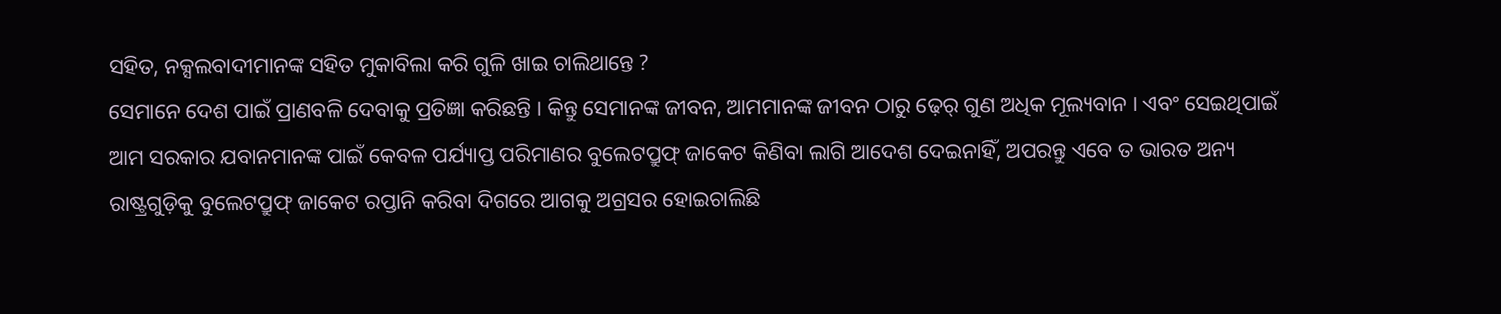ସହିତ, ନକ୍ସଲବାଦୀମାନଙ୍କ ସହିତ ମୁକାବିଲା କରି ଗୁଳି ଖାଇ ଚାଲିଥାନ୍ତେ ?
ସେମାନେ ଦେଶ ପାଇଁ ପ୍ରାଣବଳି ଦେବାକୁ ପ୍ରତିଜ୍ଞା କରିଛନ୍ତି । କିନ୍ତୁ ସେମାନଙ୍କ ଜୀବନ, ଆମମାନଙ୍କ ଜୀବନ ଠାରୁ ଢ଼େର୍ ଗୁଣ ଅଧିକ ମୂଲ୍ୟବାନ । ଏବଂ ସେଇଥିପାଇଁ ଆମ ସରକାର ଯବାନମାନଙ୍କ ପାଇଁ କେବଳ ପର୍ଯ୍ୟାପ୍ତ ପରିମାଣର ବୁଲେଟପ୍ରୁଫ୍ ଜାକେଟ କିଣିବା ଲାଗି ଆଦେଶ ଦେଇନାହିଁ, ଅପରନ୍ତୁ ଏବେ ତ ଭାରତ ଅନ୍ୟ ରାଷ୍ଟ୍ରଗୁଡ଼ିକୁ ବୁଲେଟପ୍ରୁଫ୍ ଜାକେଟ ରପ୍ତାନି କରିବା ଦିଗରେ ଆଗକୁ ଅଗ୍ରସର ହୋଇଚାଲିଛି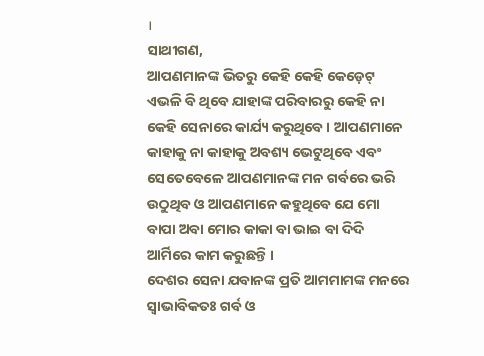।
ସାଥୀଗଣ,
ଆପଣମାନଙ୍କ ଭିତରୁ କେହି କେହି କେଡ଼େଟ୍ ଏଭଳି ବି ଥିବେ ଯାହାଙ୍କ ପରିବାରରୁ କେହି ନା କେହି ସେନାରେ କାର୍ଯ୍ୟ କରୁଥିବେ । ଆପଣମାନେ କାହାକୁ ନା କାହାକୁ ଅବଶ୍ୟ ଭେଟୁଥିବେ ଏବଂ ସେତେବେଳେ ଆପଣମାନଙ୍କ ମନ ଗର୍ବରେ ଭରି ଉଠୁଥିବ ଓ ଆପଣମାନେ କହୁଥିବେ ଯେ ମୋ ବାପା ଅବା ମୋର କାକା ବା ଭାଇ ବା ଦିଦି ଆର୍ମିରେ କାମ କରୁଛନ୍ତି ।
ଦେଶର ସେନା ଯବାନଙ୍କ ପ୍ରତି ଆମମାମଙ୍କ ମନରେ ସ୍ୱାଭାବିକତଃ ଗର୍ବ ଓ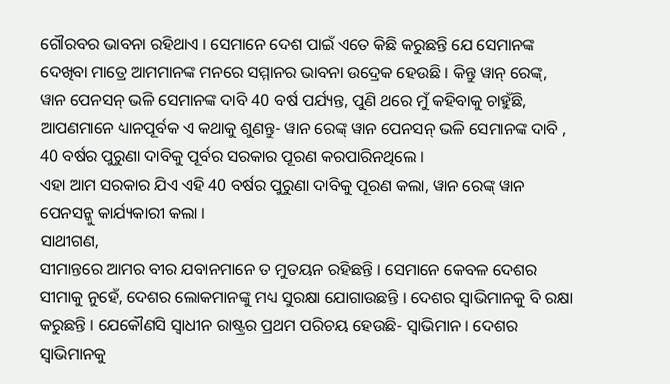ଗୌରବର ଭାବନା ରହିଥାଏ । ସେମାନେ ଦେଶ ପାଇଁ ଏତେ କିଛି କରୁଛନ୍ତି ଯେ ସେମାନଙ୍କ ଦେଖିବା ମାତ୍ରେ ଆମମାନଙ୍କ ମନରେ ସମ୍ମାନର ଭାବନା ଉଦ୍ରେକ ହେଉଛି । କିନ୍ତୁ ୱାନ୍ ରେଙ୍କ୍, ୱାନ ପେନସନ୍ ଭଳି ସେମାନଙ୍କ ଦାବି 40 ବର୍ଷ ପର୍ଯ୍ୟନ୍ତ, ପୁଣି ଥରେ ମୁଁ କହିବାକୁ ଚାହୁଁଛି, ଆପଣମାନେ ଧ୍ୟାନପୂର୍ବକ ଏ କଥାକୁ ଶୁଣନ୍ତୁ- ୱାନ ରେଙ୍କ୍ ୱାନ ପେନସନ୍ ଭଳି ସେମାନଙ୍କ ଦାବି , 40 ବର୍ଷର ପୁରୁଣା ଦାବିକୁ ପୂର୍ବର ସରକାର ପୂରଣ କରପାରିନଥିଲେ ।
ଏହା ଆମ ସରକାର ଯିଏ ଏହି 40 ବର୍ଷର ପୁରୁଣା ଦାବିକୁ ପୂରଣ କଲା, ୱାନ ରେଙ୍କ୍ ୱାନ ପେନସନ୍କୁ କାର୍ଯ୍ୟକାରୀ କଲା ।
ସାଥୀଗଣ,
ସୀମାନ୍ତରେ ଆମର ବୀର ଯବାନମାନେ ତ ମୁତୟନ ରହିଛନ୍ତି । ସେମାନେ କେବଳ ଦେଶର ସୀମାକୁ ନୁହେଁ, ଦେଶର ଲୋକମାନଙ୍କୁ ମଧ୍ୟ ସୁରକ୍ଷା ଯୋଗାଉଛନ୍ତି । ଦେଶର ସ୍ୱାଭିମାନକୁ ବି ରକ୍ଷା କରୁଛନ୍ତି । ଯେକୌଣସି ସ୍ୱାଧୀନ ରାଷ୍ଟ୍ରର ପ୍ରଥମ ପରିଚୟ ହେଉଛି- ସ୍ୱାଭିମାନ । ଦେଶର ସ୍ୱାଭିମାନକୁ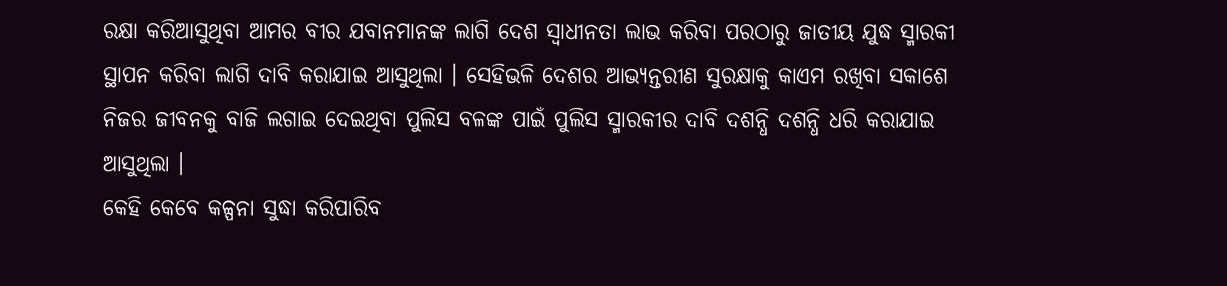ରକ୍ଷା କରିଆସୁଥିବା ଆମର ବୀର ଯବାନମାନଙ୍କ ଲାଗି ଦେଶ ସ୍ୱାଧୀନତା ଲାଭ କରିବା ପରଠାରୁ ଜାତୀୟ ଯୁଦ୍ଧ ସ୍ମାରକୀ ସ୍ଥାପନ କରିବା ଲାଗି ଦାବି କରାଯାଇ ଆସୁଥିଲା । ସେହିଭଳି ଦେଶର ଆଭ୍ୟନ୍ତରୀଣ ସୁରକ୍ଷାକୁ କାଏମ ରଖିବା ସକାଶେ ନିଜର ଜୀବନକୁ ବାଜି ଲଗାଇ ଦେଇଥିବା ପୁଲିସ ବଳଙ୍କ ପାଇଁ ପୁଲିସ ସ୍ମାରକୀର ଦାବି ଦଶନ୍ଧି ଦଶନ୍ଧି ଧରି କରାଯାଇ ଆସୁଥିଲା ।
କେହି କେବେ କଳ୍ପନା ସୁଦ୍ଧା କରିପାରିବ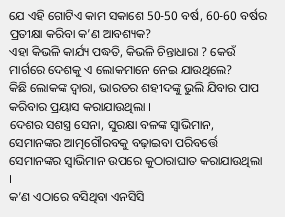ଯେ ଏହି ଗୋଟିଏ କାମ ସକାଶେ 50-50 ବର୍ଷ, 60-60 ବର୍ଷର ପ୍ରତୀକ୍ଷା କରିବା କ’ଣ ଆବଶ୍ୟକ?
ଏହା କିଭଳି କାର୍ଯ୍ୟ ପଦ୍ଧତି, କିଭଳି ଚିନ୍ତାଧାରା ? କେଉଁ ମାର୍ଗରେ ଦେଶକୁ ଏ ଲୋକମାନେ ନେଇ ଯାଉଥିଲେ?
କିଛି ଲୋକଙ୍କ ଦ୍ୱାରା, ଭାରତର ଶହୀଦଙ୍କୁ ଭୁଲି ଯିବାର ପାପ କରିବାର ପ୍ରୟାସ କରାଯାଉଥିଲା ।
ଦେଶର ସଶସ୍ତ୍ର ସେନା, ସୁରକ୍ଷା ବଳଙ୍କ ସ୍ୱାଭିମାନ, ସେମାନଙ୍କର ଆତ୍ମଗୌରବକୁ ବଢ଼ାଇବା ପରିବର୍ତ୍ତେ ସେମାନଙ୍କର ସ୍ୱାଭିମାନ ଉପରେ କୁଠାରାଘାତ କରାଯାଉଥିଲା ।
କ’ଣ ଏଠାରେ ବସିଥିବା ଏନସିସି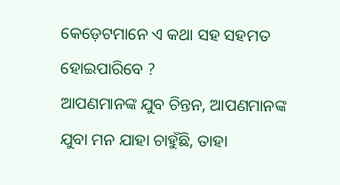କେଡ଼େଟମାନେ ଏ କଥା ସହ ସହମତ ହୋଇପାରିବେ ?
ଆପଣମାନଙ୍କ ଯୁବ ଚିନ୍ତନ, ଆପଣମାନଙ୍କ ଯୁବା ମନ ଯାହା ଚାହୁଁଛି, ତାହା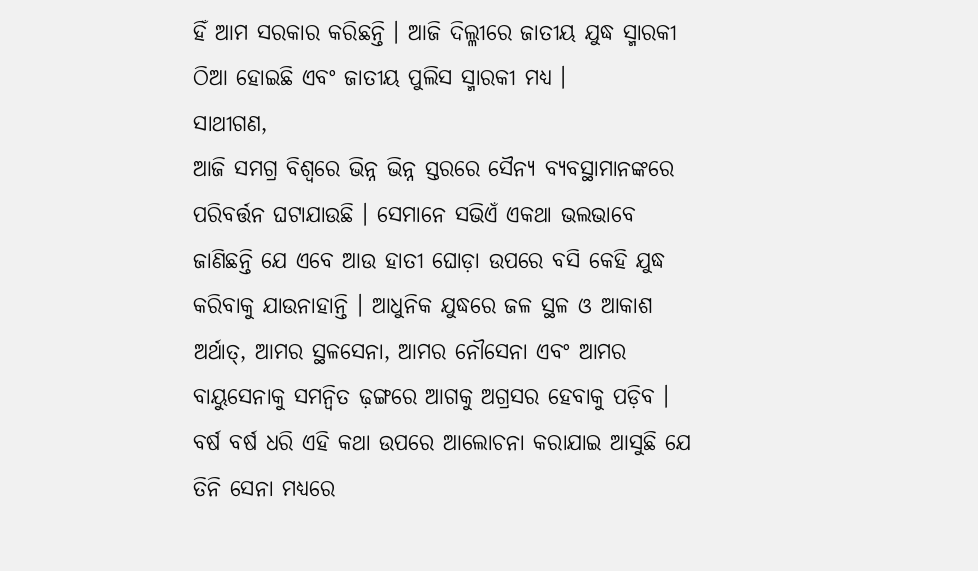ହିଁ ଆମ ସରକାର କରିଛନ୍ତି । ଆଜି ଦିଲ୍ଳୀରେ ଜାତୀୟ ଯୁଦ୍ଧ ସ୍ମାରକୀ ଠିଆ ହୋଇଛି ଏବଂ ଜାତୀୟ ପୁଲିସ ସ୍ମାରକୀ ମଧ୍ୟ ।
ସାଥୀଗଣ,
ଆଜି ସମଗ୍ର ବିଶ୍ୱରେ ଭିନ୍ନ ଭିନ୍ନ ସ୍ତରରେ ସୈନ୍ୟ ବ୍ୟବସ୍ଥାମାନଙ୍କରେ ପରିବର୍ତ୍ତନ ଘଟାଯାଉଛି । ସେମାନେ ସଭିଏଁ ଏକଥା ଭଲଭାବେ ଜାଣିଛନ୍ତି ଯେ ଏବେ ଆଉ ହାତୀ ଘୋଡ଼ା ଉପରେ ବସି କେହି ଯୁଦ୍ଧ କରିବାକୁ ଯାଉନାହାନ୍ତି । ଆଧୁନିକ ଯୁଦ୍ଧରେ ଜଳ ସ୍ଥଳ ଓ ଆକାଶ ଅର୍ଥାତ୍, ଆମର ସ୍ଥଳସେନା, ଆମର ନୌସେନା ଏବଂ ଆମର ବାୟୁସେନାକୁ ସମନ୍ୱିତ ଢ଼ଙ୍ଗରେ ଆଗକୁ ଅଗ୍ରସର ହେବାକୁ ପଡ଼ିବ ।
ବର୍ଷ ବର୍ଷ ଧରି ଏହି କଥା ଉପରେ ଆଲୋଚନା କରାଯାଇ ଆସୁଛି ଯେ ତିନି ସେନା ମଧ୍ୟରେ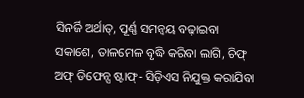ସିନର୍ଜି ଅର୍ଥାତ୍, ପୂର୍ଣ୍ଣ ସମନ୍ୱୟ ବଢ଼ାଇବା ସକାଶେ, ତାଳମେଳ ବୃଦ୍ଧି କରିବା ଲାଗି, ଚିଫ୍ ଅଫ୍ ଡିଫେନ୍ସ ଷ୍ଟାଫ୍- ସିଡ଼ିଏସ ନିଯୁକ୍ତ କରାଯିବା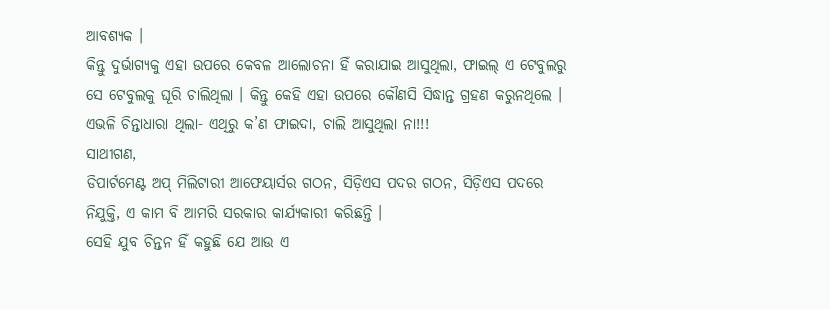ଆବଶ୍ୟକ ।
କିନ୍ତୁ ଦୁର୍ଭାଗ୍ୟକୁ ଏହା ଉପରେ କେବଳ ଆଲୋଚନା ହିଁ କରାଯାଇ ଆସୁଥିଲା, ଫାଇଲ୍ ଏ ଟେବୁଲରୁ ସେ ଟେବୁଲକୁ ଘୂରି ଚାଲିଥିଲା । କିନ୍ତୁ କେହି ଏହା ଉପରେ କୌଣସି ସିଦ୍ଧାନ୍ତ ଗ୍ରହଣ କରୁନଥିଲେ ।
ଏଭଳି ଚିନ୍ତାଧାରା ଥିଲା- ଏଥିରୁ କ’ଣ ଫାଇଦା, ଚାଲି ଆସୁଥିଲା ନା!!!
ସାଥୀଗଣ,
ଡିପାର୍ଟମେଣ୍ଟ ଅପ୍ ମିଲିଟାରୀ ଆଫେୟାର୍ସର ଗଠନ, ସିଡ଼ିଏସ ପଦର ଗଠନ, ସିଡ଼ିଏସ ପଦରେ ନିଯୁକ୍ତି, ଏ କାମ ବି ଆମରି ସରକାର କାର୍ଯ୍ୟକାରୀ କରିଛନ୍ତି ।
ସେହି ଯୁବ ଚିନ୍ତନ ହିଁ କହୁଛି ଯେ ଆଉ ଏ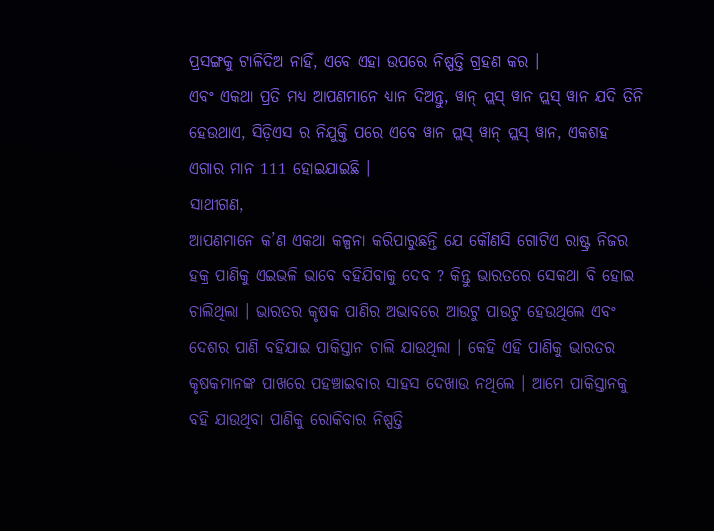ପ୍ରସଙ୍ଗକୁ ଟାଳିଦିଅ ନାହିଁ, ଏବେ ଏହା ଉପରେ ନିଷ୍ପତ୍ତି ଗ୍ରହଣ କର ।
ଏବଂ ଏକଥା ପ୍ରତି ମଧ୍ୟ ଆପଣମାନେ ଧ୍ୟାନ ଦିଅନ୍ତୁ, ୱାନ୍ ପ୍ଲସ୍ ୱାନ ପ୍ଲସ୍ ୱାନ ଯଦି ତିନି ହେଉଥାଏ, ସିଡ଼ିଏସ ର ନିଯୁକ୍ତି ପରେ ଏବେ ୱାନ ପ୍ଲସ୍ ୱାନ୍ ପ୍ଲସ୍ ୱାନ, ଏକଶହ ଏଗାର ମାନ 111 ହୋଇଯାଇଛି ।
ସାଥୀଗଣ,
ଆପଣମାନେ କ’ଣ ଏକଥା କଳ୍ପନା କରିପାରୁଛନ୍ତି ଯେ କୌଣସି ଗୋଟିଏ ରାଷ୍ଟ୍ର ନିଜର ହକ୍ର ପାଣିକୁ ଏଇଭଳି ଭାବେ ବହିଯିବାକୁ ଦେବ ? କିନ୍ତୁ ଭାରତରେ ସେକଥା ବି ହୋଇ ଚାଲିଥିଲା । ଭାରତର କୃଷକ ପାଣିର ଅଭାବରେ ଆଉଟୁ ପାଉଟୁ ହେଉଥିଲେ ଏବଂ ଦେଶର ପାଣି ବହିଯାଇ ପାକିସ୍ତାନ ଚାଲି ଯାଉଥିଲା । କେହି ଏହି ପାଣିକୁ ଭାରତର କୃଷକମାନଙ୍କ ପାଖରେ ପହଞ୍ଚାଇବାର ସାହସ ଦେଖାଉ ନଥିଲେ । ଆମେ ପାକିସ୍ତାନକୁ ବହି ଯାଉଥିବା ପାଣିକୁ ରୋକିବାର ନିଷ୍ପତ୍ତି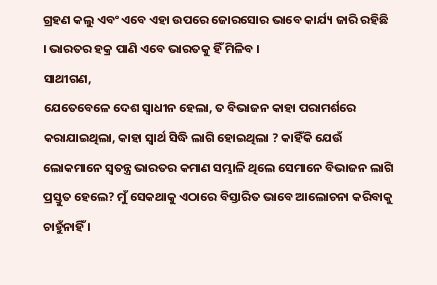ଗ୍ରହଣ କଲୁ ଏବଂ ଏବେ ଏହା ଉପରେ ଜୋରସୋର ଭାବେ କାର୍ଯ୍ୟ ଜାରି ରହିଛି । ଭାରତର ହକ୍ର ପାଣି ଏବେ ଭାରତକୁ ହିଁ ମିଳିବ ।
ସାଥୀଗଣ,
ଯେତେବେଳେ ଦେଶ ସ୍ୱାଧୀନ ହେଲା, ତ ବିଭାଜନ କାହା ପରାମର୍ଶରେ କରାଯାଇଥିଲା, କାହା ସ୍ୱାର୍ଥ ସିଦ୍ଧି ଲାଗି ହୋଇଥିଲା ? କାହିଁକି ଯେଉଁ ଲୋକମାନେ ସ୍ୱତନ୍ତ୍ର ଭାରତର କମାଣ ସମ୍ଭାଳି ଥିଲେ ସେମାନେ ବିଭାଜନ ଲାଗି ପ୍ରସ୍ତୁତ ହେଲେ? ମୁଁ ସେକଥାକୁ ଏଠାରେ ବିସ୍ତାରିତ ଭାବେ ଆଲୋଚନା କରିବାକୁ ଚାହୁଁନାହିଁ ।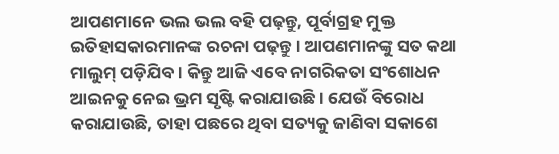ଆପଣମାନେ ଭଲ ଭଲ ବହି ପଢ଼ନ୍ତୁ, ପୂର୍ବାଗ୍ରହ ମୁକ୍ତ ଇତିହାସକାରମାନଙ୍କ ରଚନା ପଢ଼ନ୍ତୁ । ଆପଣମାନଙ୍କୁ ସତ କଥା ମାଲୁମ୍ ପଡ଼ିଯିବ । କିନ୍ତୁ ଆଜି ଏବେ ନାଗରିକତା ସଂଶୋଧନ ଆଇନକୁ ନେଇ ଭ୍ରମ ସୃଷ୍ଟି କରାଯାଉଛି । ଯେଉଁ ବିରୋଧ କରାଯାଉଛି, ତାହା ପଛରେ ଥିବା ସତ୍ୟକୁ ଜାଣିବା ସକାଶେ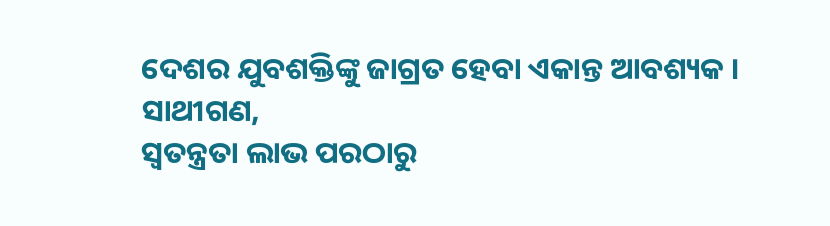ଦେଶର ଯୁବଶକ୍ତିଙ୍କୁ ଜାଗ୍ରତ ହେବା ଏକାନ୍ତ ଆବଶ୍ୟକ ।
ସାଥୀଗଣ,
ସ୍ୱତନ୍ତ୍ରତା ଲାଭ ପରଠାରୁ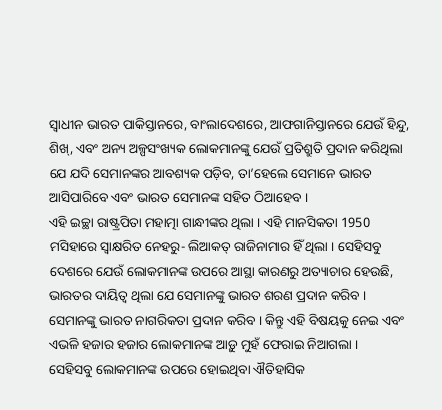ସ୍ୱାଧୀନ ଭାରତ ପାକିସ୍ତାନରେ, ବାଂଲାଦେଶରେ, ଆଫଗାନିସ୍ତାନରେ ଯେଉଁ ହିନ୍ଦୁ, ଶିଖ୍, ଏବଂ ଅନ୍ୟ ଅଳ୍ପସଂଖ୍ୟକ ଲୋକମାନଙ୍କୁ ଯେଉଁ ପ୍ରତିଶ୍ରୁତି ପ୍ରଦାନ କରିଥିଲା ଯେ ଯଦି ସେମାନଙ୍କର ଆବଶ୍ୟକ ପଡ଼ିବ, ତା’ହେଲେ ସେମାନେ ଭାରତ ଆସିପାରିବେ ଏବଂ ଭାରତ ସେମାନଙ୍କ ସହିତ ଠିଆହେବ ।
ଏହି ଇଚ୍ଛା ରାଷ୍ଟ୍ରପିତା ମହାତ୍ମା ଗାନ୍ଧୀଙ୍କର ଥିଲା । ଏହି ମାନସିକତା 1950 ମସିହାରେ ସ୍ୱାକ୍ଷରିତ ନେହରୁ- ଲିଆକତ୍ ରାଜିନାମାର ହିଁ ଥିଲା । ସେହିସବୁ ଦେଶରେ ଯେଉଁ ଲୋକମାନଙ୍କ ଉପରେ ଆସ୍ଥା କାରଣରୁ ଅତ୍ୟାଚାର ହେଉଛି, ଭାରତର ଦାୟିତ୍ୱ ଥିଲା ଯେ ସେମାନଙ୍କୁ ଭାରତ ଶରଣ ପ୍ରଦାନ କରିବ । ସେମାନଙ୍କୁ ଭାରତ ନାଗରିକତା ପ୍ରଦାନ କରିବ । କିନ୍ତୁ ଏହି ବିଷୟକୁ ନେଇ ଏବଂ ଏଭଳି ହଜାର ହଜାର ଲୋକମାନଙ୍କ ଆଡ଼ୁ ମୁହଁ ଫେରାଇ ନିଆଗଲା ।
ସେହିସବୁ ଲୋକମାନଙ୍କ ଉପରେ ହୋଇଥିବା ଐତିହାସିକ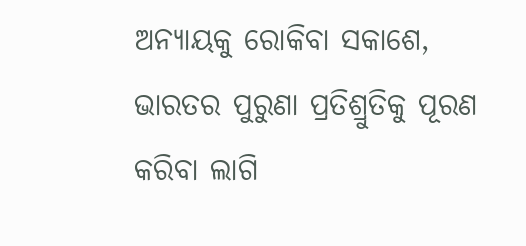ଅନ୍ୟାୟକୁ ରୋକିବା ସକାଶେ, ଭାରତର ପୁରୁଣା ପ୍ରତିଶ୍ରୁତିକୁ ପୂରଣ କରିବା ଲାଗି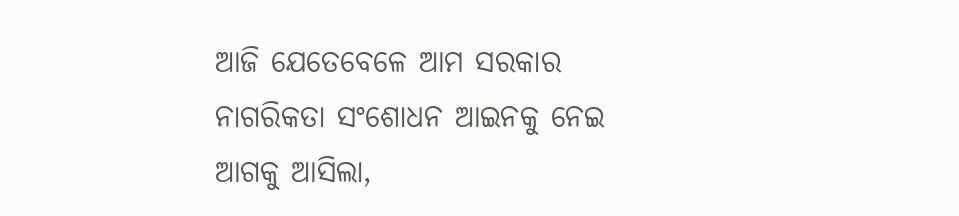ଆଜି ଯେତେବେଳେ ଆମ ସରକାର ନାଗରିକତା ସଂଶୋଧନ ଆଇନକୁ ନେଇ ଆଗକୁ ଆସିଲା,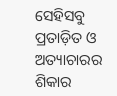ସେହିସବୁ ପ୍ରତାଡ଼ିତ ଓ ଅତ୍ୟାଚାରର ଶିକାର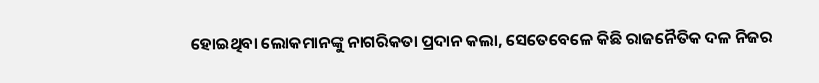ହୋଇଥିବା ଲୋକମାନଙ୍କୁ ନାଗରିକତା ପ୍ରଦାନ କଲା, ସେତେବେଳେ କିଛି ରାଜନୈତିକ ଦଳ ନିଜର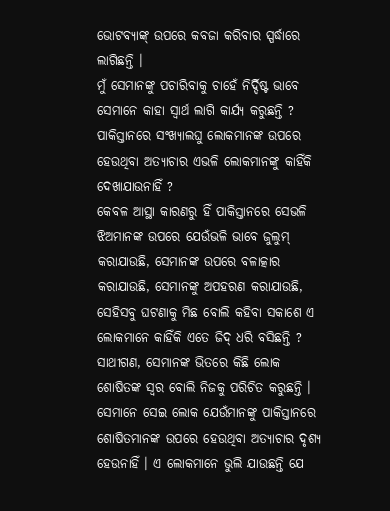ଭୋଟବ୍ୟାଙ୍କ୍ ଉପରେ କବଜା କରିବାର ସ୍ପର୍ଦ୍ଧାରେ ଲାଗିଛନ୍ତି ।
ମୁଁ ସେମାନଙ୍କୁ ପଚାରିବାକୁ ଚାହେଁ ନିର୍ଦ୍ଦିଷ୍ଟ ଭାବେ ସେମାନେ କାହା ସ୍ୱାର୍ଥ ଲାଗି କାର୍ଯ୍ୟ କରୁଛନ୍ତି ?
ପାକିସ୍ତାନରେ ସଂଖ୍ୟାଲଘୁ ଲୋକମାନଙ୍କ ଉପରେ ହେଉଥିବା ଅତ୍ୟାଚାର ଏଭଳି ଲୋକମାନଙ୍କୁ କାହିଁକି ଦେଖାଯାଉନାହିଁ ?
କେବଳ ଆସ୍ଥା କାରଣରୁ ହିଁ ପାକିସ୍ତାନରେ ସେଭଳି ଝିଅମାନଙ୍କ ଉପରେ ଯେଉଁଭଳି ଭାବେ ଜୁଲୁମ୍ କରାଯାଉଛି, ସେମାନଙ୍କ ଉପରେ ବଳାତ୍କାର କରାଯାଉଛି, ସେମାନଙ୍କୁ ଅପହରଣ କରାଯାଉଛି, ସେହିସବୁ ଘଟଣାକୁ ମିଛ ବୋଲି କହିବା ସକାଶେ ଏ ଲୋକମାନେ କାହିଁକି ଏତେ ଜିଦ୍ ଧରି ବସିଛନ୍ତି ?
ସାଥୀଗଣ, ସେମାନଙ୍କ ଭିତରେ କିଛି ଲୋକ ଶୋଷିତଙ୍କ ସ୍ୱର ବୋଲି ନିଜକୁ ପରିଚିତ କରୁଛନ୍ତି । ସେମାନେ ସେଇ ଲୋକ ଯେଉଁମାନଙ୍କୁ ପାକିସ୍ତାନରେ ଶୋଷିତମାନଙ୍କ ଉପରେ ହେଉଥିବା ଅତ୍ୟାଚାର ଦୃଶ୍ୟ ହେଉନାହିଁ । ଏ ଲୋକମାନେ ଭୁଲି ଯାଉଛନ୍ତି ଯେ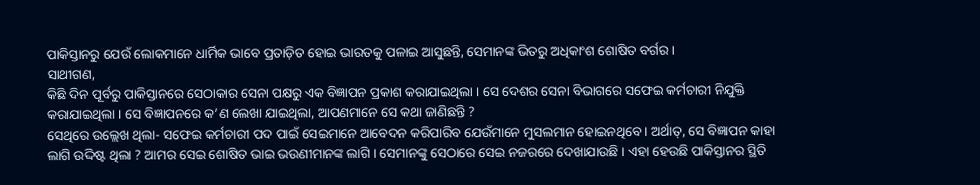ପାକିସ୍ତାନରୁ ଯେଉଁ ଲୋକମାନେ ଧାର୍ମିକ ଭାବେ ପ୍ରତାଡ଼ିତ ହୋଇ ଭାରତକୁ ପଳାଇ ଆସୁଛନ୍ତି, ସେମାନଙ୍କ ଭିତରୁ ଅଧିକାଂଶ ଶୋଷିତ ବର୍ଗର ।
ସାଥୀଗଣ,
କିଛି ଦିନ ପୂର୍ବରୁ ପାକିସ୍ତାନରେ ସେଠାକାର ସେନା ପକ୍ଷରୁ ଏକ ବିଜ୍ଞାପନ ପ୍ରକାଶ କରାଯାଇଥିଲା । ସେ ଦେଶର ସେନା ବିଭାଗରେ ସଫେଇ କର୍ମଚାରୀ ନିଯୁକ୍ତି କରାଯାଇଥିଲା । ସେ ବିଜ୍ଞାପନରେ କ’ଣ ଲେଖା ଯାଇଥିଲା, ଆପଣମାନେ ସେ କଥା ଜାଣିଛନ୍ତି ?
ସେଥିରେ ଉଲ୍ଲେଖ ଥିଲା- ସଫେଇ କର୍ମଚାରୀ ପଦ ପାଇଁ ସେଇମାନେ ଆବେଦନ କରିପାରିବ ଯେଉଁମାନେ ମୁସଲମାନ ହୋଇନଥିବେ । ଅର୍ଥାତ୍, ସେ ବିଜ୍ଞାପନ କାହା ଲାଗି ଉଦ୍ଦିଷ୍ଟ ଥିଲା ? ଆମର ସେଇ ଶୋଷିତ ଭାଇ ଭଉଣୀମାନଙ୍କ ଲାଗି । ସେମାନଙ୍କୁ ସେଠାରେ ସେଇ ନଜରରେ ଦେଖାଯାଉଛି । ଏହା ହେଉଛି ପାକିସ୍ତାନର ସ୍ଥିତି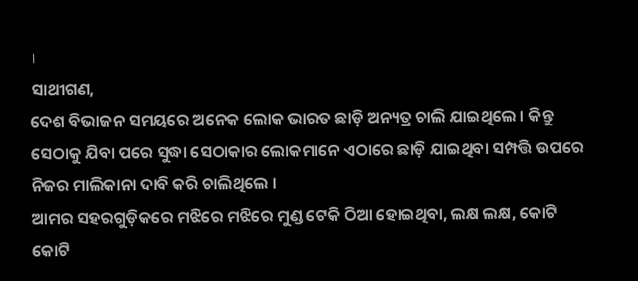।
ସାଥୀଗଣ,
ଦେଶ ବିଭାଜନ ସମୟରେ ଅନେକ ଲୋକ ଭାରତ ଛାଡ଼ି ଅନ୍ୟତ୍ର ଚାଲି ଯାଇଥିଲେ । କିନ୍ତୁ ସେଠାକୁ ଯିବା ପରେ ସୁଦ୍ଧା ସେଠାକାର ଲୋକମାନେ ଏଠାରେ ଛାଡ଼ି ଯାଇଥିବା ସମ୍ପତ୍ତି ଉପରେ ନିଜର ମାଲିକାନା ଦାବି କରି ଚାଲିଥିଲେ ।
ଆମର ସହରଗୁଡ଼ିକରେ ମଝିରେ ମଝିରେ ମୁଣ୍ଡ ଟେକି ଠିଆ ହୋଇଥିବା, ଲକ୍ଷ ଲକ୍ଷ, କୋଟି କୋଟି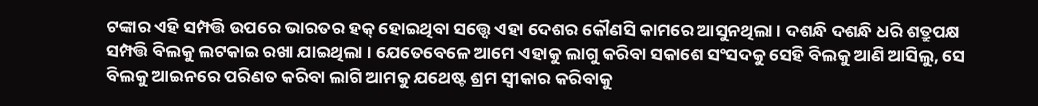ଟଙ୍କାର ଏହି ସମ୍ପତ୍ତି ଉପରେ ଭାରତର ହକ୍ ହୋଇଥିବା ସତ୍ତ୍ୱେ ଏହା ଦେଶର କୌଣସି କାମରେ ଆସୁନଥିଲା । ଦଶନ୍ଧି ଦଶନ୍ଧି ଧରି ଶତ୍ରୁପକ୍ଷ ସମ୍ପତ୍ତି ବିଲକୁ ଲଟକାଇ ରଖା ଯାଇଥିଲା । ଯେତେବେଳେ ଆମେ ଏହାକୁ ଲାଗୁ କରିବା ସକାଶେ ସଂସଦକୁ ସେହି ବିଲକୁ ଆଣି ଆସିଲୁ, ସେ ବିଲକୁ ଆଇନରେ ପରିଣତ କରିବା ଲାଗି ଆମକୁ ଯଥେଷ୍ଟ ଶ୍ରମ ସ୍ୱୀକାର କରିବାକୁ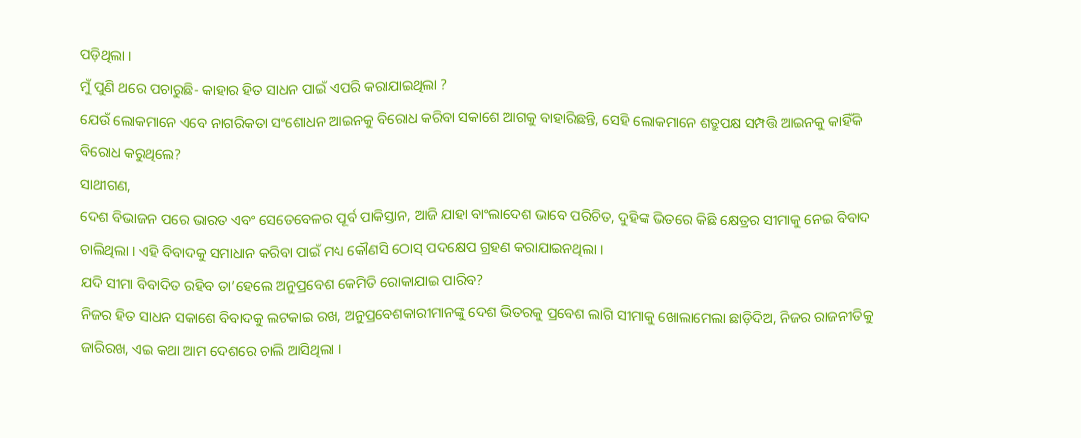ପଡ଼ିଥିଲା ।
ମୁଁ ପୁଣି ଥରେ ପଚାରୁଛି- କାହାର ହିତ ସାଧନ ପାଇଁ ଏପରି କରାଯାଇଥିଲା ?
ଯେଉଁ ଲୋକମାନେ ଏବେ ନାଗରିକତା ସଂଶୋଧନ ଆଇନକୁ ବିରୋଧ କରିବା ସକାଶେ ଆଗକୁ ବାହାରିଛନ୍ତି, ସେହି ଲୋକମାନେ ଶତ୍ରୁପକ୍ଷ ସମ୍ପତ୍ତି ଆଇନକୁ କାହିଁକି ବିରୋଧ କରୁଥିଲେ?
ସାଥୀଗଣ,
ଦେଶ ବିଭାଜନ ପରେ ଭାରତ ଏବଂ ସେତେବେଳର ପୂର୍ବ ପାକିସ୍ତାନ, ଆଜି ଯାହା ବାଂଲାଦେଶ ଭାବେ ପରିଚିତ, ଦୁହିଙ୍କ ଭିତରେ କିଛି କ୍ଷେତ୍ରର ସୀମାକୁ ନେଇ ବିବାଦ ଚାଲିଥିଲା । ଏହି ବିବାଦକୁ ସମାଧାନ କରିବା ପାଇଁ ମଧ୍ୟ କୌଣସି ଠୋସ୍ ପଦକ୍ଷେପ ଗ୍ରହଣ କରାଯାଇନଥିଲା ।
ଯଦି ସୀମା ବିବାଦିତ ରହିବ ତା’ହେଲେ ଅନୁପ୍ରବେଶ କେମିତି ରୋକାଯାଇ ପାରିବ?
ନିଜର ହିତ ସାଧନ ସକାଶେ ବିବାଦକୁ ଲଟକାଇ ରଖ, ଅନୁପ୍ରବେଶକାରୀମାନଙ୍କୁ ଦେଶ ଭିତରକୁ ପ୍ରବେଶ ଲାଗି ସୀମାକୁ ଖୋଲାମେଲା ଛାଡ଼ିଦିଅ, ନିଜର ରାଜନୀତିକୁ ଜାରିରଖ, ଏଇ କଥା ଆମ ଦେଶରେ ଚାଲି ଆସିଥିଲା ।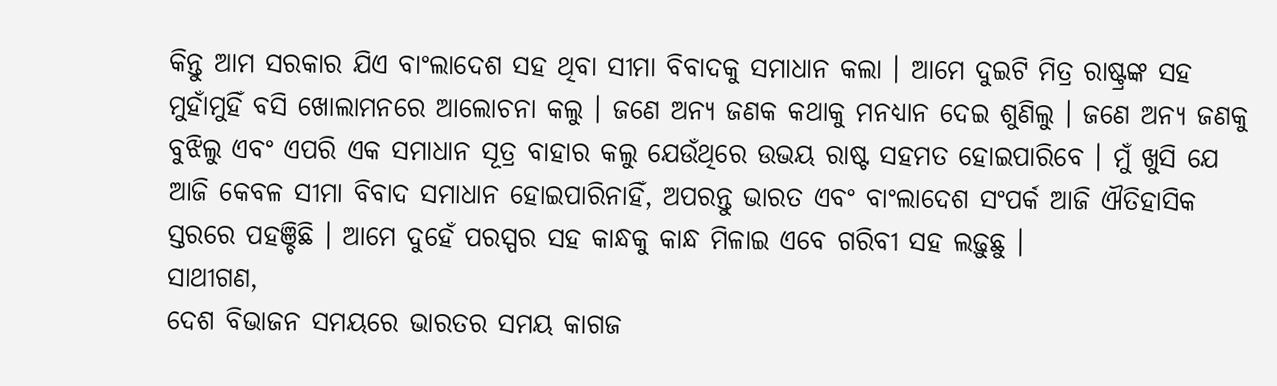କିନ୍ତୁ ଆମ ସରକାର ଯିଏ ବାଂଲାଦେଶ ସହ ଥିବା ସୀମା ବିବାଦକୁ ସମାଧାନ କଲା । ଆମେ ଦୁଇଟି ମିତ୍ର ରାଷ୍ଟ୍ରଙ୍କ ସହ ମୁହାଁମୁହିଁ ବସି ଖୋଲାମନରେ ଆଲୋଚନା କଲୁ । ଜଣେ ଅନ୍ୟ ଜଣକ କଥାକୁ ମନଧ୍ୟାନ ଦେଇ ଶୁଣିଲୁ । ଜଣେ ଅନ୍ୟ ଜଣକୁ ବୁଝିଲୁ ଏବଂ ଏପରି ଏକ ସମାଧାନ ସୂତ୍ର ବାହାର କଲୁ ଯେଉଁଥିରେ ଉଭୟ ରାଷ୍ଟ ସହମତ ହୋଇପାରିବେ । ମୁଁ ଖୁସି ଯେ ଆଜି କେବଳ ସୀମା ବିବାଦ ସମାଧାନ ହୋଇପାରିନାହିଁ, ଅପରନ୍ତୁ ଭାରତ ଏବଂ ବାଂଲାଦେଶ ସଂପର୍କ ଆଜି ଐତିହାସିକ ସ୍ତରରେ ପହଞ୍ଚିଛି । ଆମେ ଦୁହେଁ ପରସ୍ପର ସହ କାନ୍ଧକୁ କାନ୍ଧ ମିଳାଇ ଏବେ ଗରିବୀ ସହ ଲଢ଼ୁଛୁ ।
ସାଥୀଗଣ,
ଦେଶ ବିଭାଜନ ସମୟରେ ଭାରତର ସମୟ କାଗଜ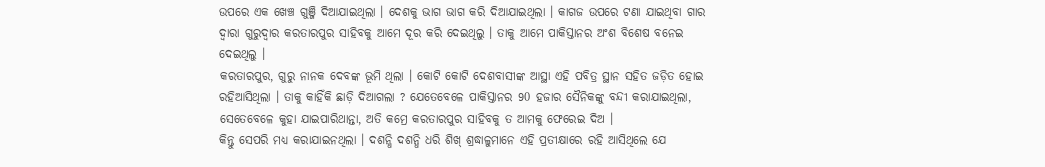ଉପରେ ଏକ ଖେଞ୍ଚ ଗୁଞ୍ଜି ଦିଆଯାଇଥିଲା । ଦେଶକୁ ଭାଗ ଭାଗ କରି ଦିଆଯାଇଥିଲା । କାଗଜ ଉପରେ ଟଣା ଯାଇଥିବା ଗାର ଦ୍ୱାରା ଗୁରୁଦ୍ୱାର କରତାରପୁର ସାହିବକୁ ଆମେ ଦୂର କରି ଦେଇଥିଲୁ । ତାକୁ ଆମେ ପାକିସ୍ତାନର ଅଂଶ ବିଶେଷ ବନେଇ ଦେଇଥିଲୁ ।
କରତାରପୁର, ଗୁରୁ ନାନକ ଦେବଙ୍କ ଭୂମି ଥିଲା । କୋଟି କୋଟି ଦେଶବାସୀଙ୍କ ଆସ୍ଥା ଏହି ପବିତ୍ର ସ୍ଥାନ ସହିତ ଜଡ଼ିତ ହୋଇ ରହିଆସିଥିଲା । ତାକୁ କାହିଁକି ଛାଡ଼ି ଦିଆଗଲା ? ଯେତେବେଳେ ପାକିସ୍ତାନର 90 ହଜାର ସୈନିକଙ୍କୁ ବନ୍ଦୀ କରାଯାଇଥିଲା, ସେତେବେଳେ କୁହା ଯାଇପାରିଥାନ୍ତା, ଅତି କମ୍ରେ କରତାରପୁର ସାହିବକୁ ତ ଆମକୁ ଫେରେଇ ଦିଅ ।
କିନ୍ତୁ ସେପରି ମଧ୍ୟ କରାଯାଇନଥିଲା । ଦଶନ୍ଧି ଦଶନ୍ଧି ଧରି ଶିଖ୍ ଶ୍ରଦ୍ଧାଳୁମାନେ ଏହି ପ୍ରତୀକ୍ଷାରେ ରହି ଆସିଥିଲେ ଯେ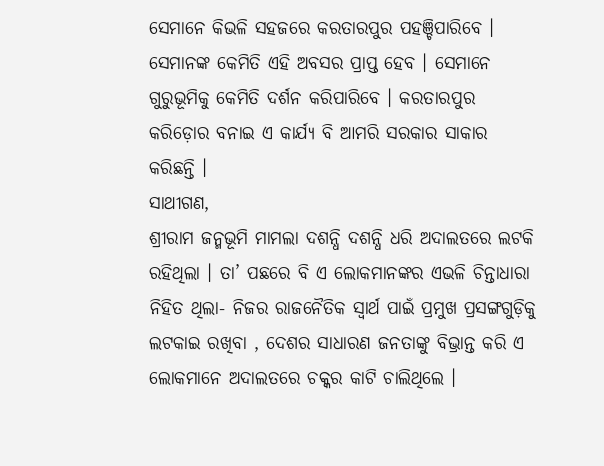ସେମାନେ କିଭଳି ସହଜରେ କରତାରପୁର ପହଞ୍ଚିପାରିବେ । ସେମାନଙ୍କ କେମିତି ଏହି ଅବସର ପ୍ରାପ୍ତ ହେବ । ସେମାନେ ଗୁରୁଭୂମିକୁ କେମିତି ଦର୍ଶନ କରିପାରିବେ । କରତାରପୁର କରିଡ଼ୋର ବନାଇ ଏ କାର୍ଯ୍ୟ ବି ଆମରି ସରକାର ସାକାର କରିଛନ୍ତି ।
ସାଥୀଗଣ,
ଶ୍ରୀରାମ ଜନ୍ମଭୂମି ମାମଲା ଦଶନ୍ଧି ଦଶନ୍ଧି ଧରି ଅଦାଲତରେ ଲଟକି ରହିଥିଲା । ତା’ ପଛରେ ବି ଏ ଲୋକମାନଙ୍କର ଏଭଳି ଚିନ୍ତାଧାରା ନିହିତ ଥିଲା- ନିଜର ରାଜନୈତିକ ସ୍ୱାର୍ଥ ପାଇଁ ପ୍ରମୁଖ ପ୍ରସଙ୍ଗଗୁଡ଼ିକୁ ଲଟକାଇ ରଖିବା , ଦେଶର ସାଧାରଣ ଜନତାଙ୍କୁ ବିଭ୍ରାନ୍ତ କରି ଏ ଲୋକମାନେ ଅଦାଲତରେ ଚକ୍କର କାଟି ଚାଲିଥିଲେ ।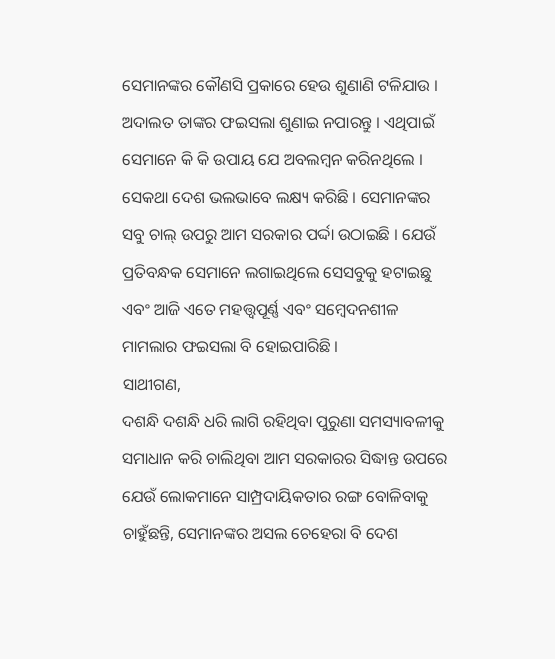ସେମାନଙ୍କର କୌଣସି ପ୍ରକାରେ ହେଉ ଶୁଣାଣି ଟଳିଯାଉ । ଅଦାଲତ ତାଙ୍କର ଫଇସଲା ଶୁଣାଇ ନପାରନ୍ତୁ । ଏଥିପାଇଁ ସେମାନେ କି କି ଉପାୟ ଯେ ଅବଲମ୍ବନ କରିନଥିଲେ । ସେକଥା ଦେଶ ଭଲଭାବେ ଲକ୍ଷ୍ୟ କରିଛି । ସେମାନଙ୍କର ସବୁ ଚାଲ୍ ଉପରୁ ଆମ ସରକାର ପର୍ଦ୍ଦା ଉଠାଇଛି । ଯେଉଁ ପ୍ରତିବନ୍ଧକ ସେମାନେ ଲଗାଇଥିଲେ ସେସବୁକୁ ହଟାଇଛୁ ଏବଂ ଆଜି ଏତେ ମହତ୍ତ୍ୱପୂର୍ଣ୍ଣ ଏବଂ ସମ୍ବେଦନଶୀଳ ମାମଲାର ଫଇସଲା ବି ହୋଇପାରିଛି ।
ସାଥୀଗଣ,
ଦଶନ୍ଧି ଦଶନ୍ଧି ଧରି ଲାଗି ରହିଥିବା ପୁରୁଣା ସମସ୍ୟାବଳୀକୁ ସମାଧାନ କରି ଚାଲିଥିବା ଆମ ସରକାରର ସିଦ୍ଧାନ୍ତ ଉପରେ ଯେଉଁ ଲୋକମାନେ ସାମ୍ପ୍ରଦାୟିକତାର ରଙ୍ଗ ବୋଳିବାକୁ ଚାହୁଁଛନ୍ତି, ସେମାନଙ୍କର ଅସଲ ଚେହେରା ବି ଦେଶ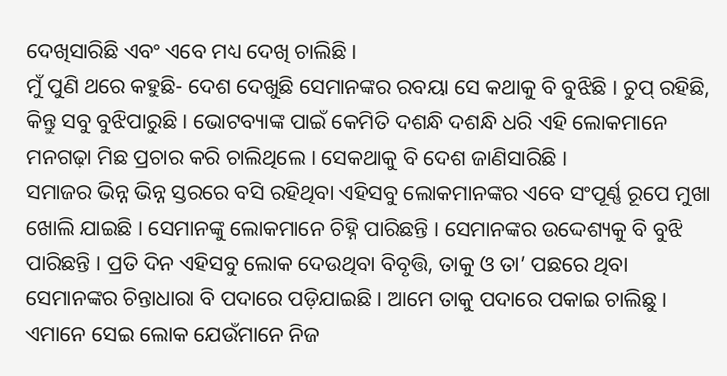ଦେଖିସାରିଛି ଏବଂ ଏବେ ମଧ୍ୟ ଦେଖି ଚାଲିଛି ।
ମୁଁ ପୁଣି ଥରେ କହୁଛି- ଦେଶ ଦେଖୁଛି ସେମାନଙ୍କର ରବୟା ସେ କଥାକୁ ବି ବୁଝିଛି । ଚୁପ୍ ରହିଛି, କିନ୍ତୁ ସବୁ ବୁଝିପାରୁଛି । ଭୋଟବ୍ୟାଙ୍କ ପାଇଁ କେମିତି ଦଶନ୍ଧି ଦଶନ୍ଧି ଧରି ଏହି ଲୋକମାନେ ମନଗଢ଼ା ମିଛ ପ୍ରଚାର କରି ଚାଲିଥିଲେ । ସେକଥାକୁ ବି ଦେଶ ଜାଣିସାରିଛି ।
ସମାଜର ଭିନ୍ନ ଭିନ୍ନ ସ୍ତରରେ ବସି ରହିଥିବା ଏହିସବୁ ଲୋକମାନଙ୍କର ଏବେ ସଂପୂର୍ଣ୍ଣ ରୂପେ ମୁଖା ଖୋଲି ଯାଇଛି । ସେମାନଙ୍କୁ ଲୋକମାନେ ଚିହ୍ନି ପାରିଛନ୍ତି । ସେମାନଙ୍କର ଉଦ୍ଦେଶ୍ୟକୁ ବି ବୁଝି ପାରିଛନ୍ତି । ପ୍ରତି ଦିନ ଏହିସବୁ ଲୋକ ଦେଉଥିବା ବିବୃତ୍ତି, ତାକୁ ଓ ତା’ ପଛରେ ଥିବା ସେମାନଙ୍କର ଚିନ୍ତାଧାରା ବି ପଦାରେ ପଡ଼ିଯାଇଛି । ଆମେ ତାକୁ ପଦାରେ ପକାଇ ଚାଲିଛୁ ।
ଏମାନେ ସେଇ ଲୋକ ଯେଉଁମାନେ ନିଜ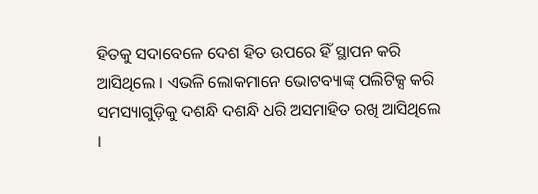ହିତକୁ ସଦାବେଳେ ଦେଶ ହିତ ଉପରେ ହିଁ ସ୍ଥାପନ କରି ଆସିଥିଲେ । ଏଭଳି ଲୋକମାନେ ଭୋଟବ୍ୟାଙ୍କ୍ ପଲିଟିକ୍ସ କରି ସମସ୍ୟାଗୁଡ଼ିକୁ ଦଶନ୍ଧି ଦଶନ୍ଧି ଧରି ଅସମାହିତ ରଖି ଆସିଥିଲେ ।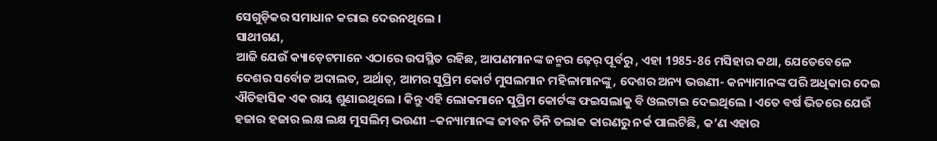ସେଗୁଡ଼ିକର ସମାଧାନ କରାଇ ଦେଉନଥିଲେ ।
ସାଥୀଗଣ,
ଆଜି ଯେଉଁ କ୍ୟାଡ଼େଟମାନେ ଏଠାରେ ଉପସ୍ଥିତ ରହିଛ, ଆପଣମାନଙ୍କ ଜନ୍ମର ଢ଼େର୍ ପୂର୍ବରୁ , ଏହା 1985-86 ମସିହାର କଥା, ଯେତେବେଳେ ଦେଶର ସର୍ବୋଚ୍ଚ ଅଦାଲତ, ଅର୍ଥାତ୍, ଆମର ସୁପ୍ରିମ କୋର୍ଟ ମୁସଲମାନ ମହିଳାମାନଙ୍କୁ, ଦେଶର ଅନ୍ୟ ଭଉଣୀ- କନ୍ୟାମାନଙ୍କ ପରି ଅଧିକାର ଦେଇ ଐତିହାସିକ ଏକ ରାୟ ଶୁଣାଇଥିଲେ । କିନ୍ତୁ ଏହି ଲୋକମାନେ ସୁପ୍ରିମ କୋର୍ଟଙ୍କ ଫଇସଲାକୁ ବି ଓଲଟାଇ ଦେଇଥିଲେ । ଏତେ ବର୍ଷ ଭିତରେ ଯେଉଁ ହଜାର ହଜାର ଲକ୍ଷ ଲକ୍ଷ ମୁସଲିମ୍ ଭଉଣୀ –କନ୍ୟାମାନଙ୍କ ଜୀବନ ତିନି ତଲାକ କାରଣରୁ ନର୍କ ପାଲଟିଛି, କ’ଣ ଏହାର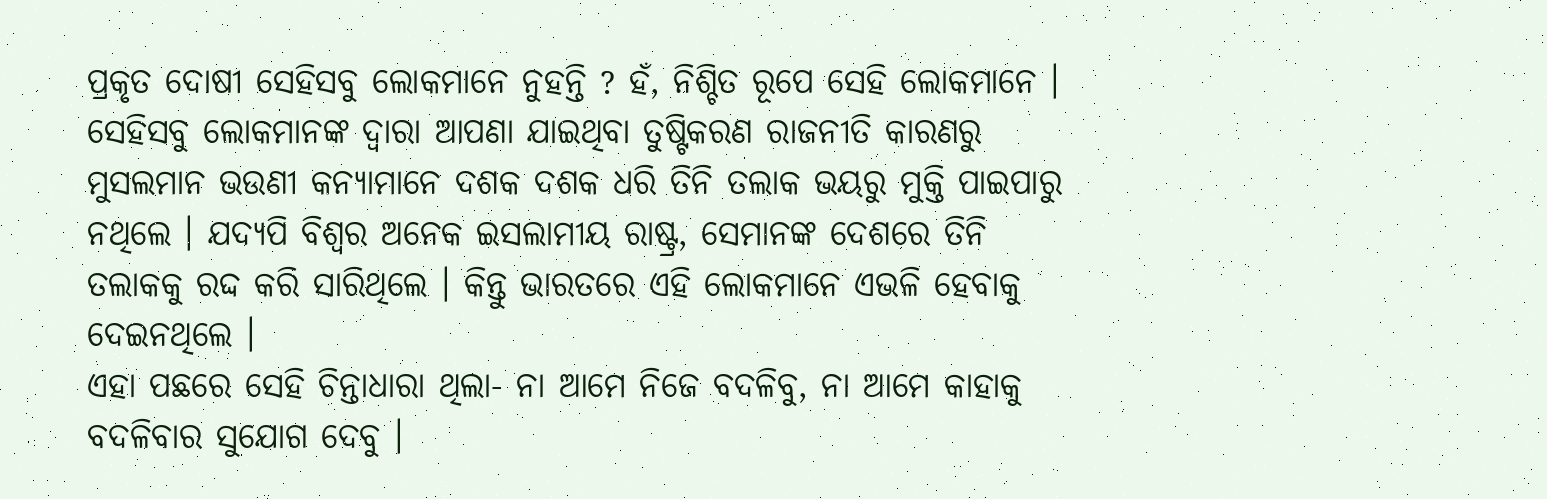ପ୍ରକୃତ ଦୋଷୀ ସେହିସବୁ ଲୋକମାନେ ନୁହନ୍ତି ? ହଁ, ନିଶ୍ଚିତ ରୂପେ ସେହି ଲୋକମାନେ ।
ସେହିସବୁ ଲୋକମାନଙ୍କ ଦ୍ୱାରା ଆପଣା ଯାଇଥିବା ତୁଷ୍ଟିକରଣ ରାଜନୀତି କାରଣରୁ ମୁସଲମାନ ଭଉଣୀ କନ୍ୟାମାନେ ଦଶକ ଦଶକ ଧରି ତିନି ତଲାକ ଭୟରୁ ମୁକ୍ତି ପାଇପାରୁ ନଥିଲେ । ଯଦ୍ୟପି ବିଶ୍ୱର ଅନେକ ଇସଲାମୀୟ ରାଷ୍ଟ୍ର, ସେମାନଙ୍କ ଦେଶରେ ତିନି ତଲାକକୁ ରଦ୍ଦ କରି ସାରିଥିଲେ । କିନ୍ତୁ ଭାରତରେ ଏହି ଲୋକମାନେ ଏଭଳି ହେବାକୁ ଦେଇନଥିଲେ ।
ଏହା ପଛରେ ସେହି ଚିନ୍ତାଧାରା ଥିଲା- ନା ଆମେ ନିଜେ ବଦଳିବୁ, ନା ଆମେ କାହାକୁ ବଦଳିବାର ସୁଯୋଗ ଦେବୁ ।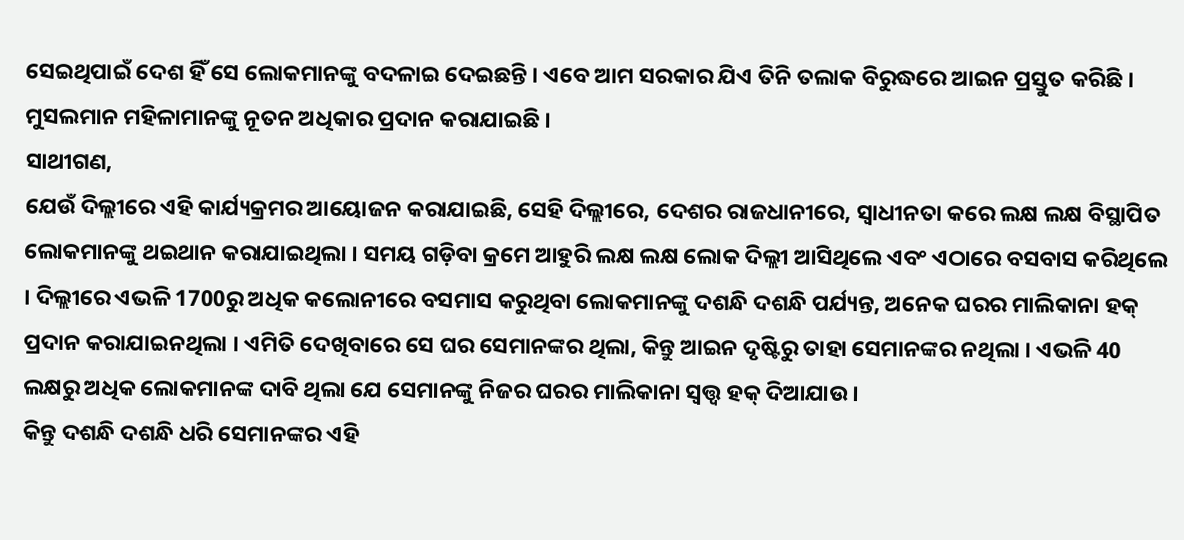ସେଇଥିପାଇଁ ଦେଶ ହିଁ ସେ ଲୋକମାନଙ୍କୁ ବଦଳାଇ ଦେଇଛନ୍ତି । ଏବେ ଆମ ସରକାର ଯିଏ ତିନି ତଲାକ ବିରୁଦ୍ଧରେ ଆଇନ ପ୍ରସ୍ତୁତ କରିଛି । ମୁସଲମାନ ମହିଳାମାନଙ୍କୁ ନୂତନ ଅଧିକାର ପ୍ରଦାନ କରାଯାଇଛି ।
ସାଥୀଗଣ,
ଯେଉଁ ଦିଲ୍ଲୀରେ ଏହି କାର୍ଯ୍ୟକ୍ରମର ଆୟୋଜନ କରାଯାଇଛି, ସେହି ଦିଲ୍ଲୀରେ, ଦେଶର ରାଜଧାନୀରେ, ସ୍ୱାଧୀନତା କରେ ଲକ୍ଷ ଲକ୍ଷ ବିସ୍ଥାପିତ ଲୋକମାନଙ୍କୁ ଥଇଥାନ କରାଯାଇଥିଲା । ସମୟ ଗଡ଼ିବା କ୍ରମେ ଆହୁରି ଲକ୍ଷ ଲକ୍ଷ ଲୋକ ଦିଲ୍ଲୀ ଆସିଥିଲେ ଏବଂ ଏଠାରେ ବସବାସ କରିଥିଲେ । ଦିଲ୍ଲୀରେ ଏଭଳି 1700ରୁ ଅଧିକ କଲୋନୀରେ ବସମାସ କରୁଥିବା ଲୋକମାନଙ୍କୁ ଦଶନ୍ଧି ଦଶନ୍ଧି ପର୍ଯ୍ୟନ୍ତ, ଅନେକ ଘରର ମାଲିକାନା ହକ୍ ପ୍ରଦାନ କରାଯାଇନଥିଲା । ଏମିତି ଦେଖିବାରେ ସେ ଘର ସେମାନଙ୍କର ଥିଲା, କିନ୍ତୁ ଆଇନ ଦୃଷ୍ଟିରୁ ତାହା ସେମାନଙ୍କର ନଥିଲା । ଏଭଳି 40 ଲକ୍ଷରୁ ଅଧିକ ଲୋକମାନଙ୍କ ଦାବି ଥିଲା ଯେ ସେମାନଙ୍କୁ ନିଜର ଘରର ମାଲିକାନା ସ୍ୱତ୍ତ୍ୱ ହକ୍ ଦିଆଯାଉ ।
କିନ୍ତୁ ଦଶନ୍ଧି ଦଶନ୍ଧି ଧରି ସେମାନଙ୍କର ଏହି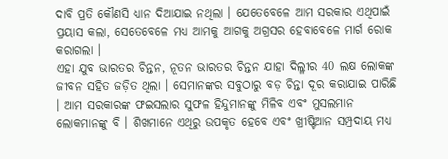ଦାବି ପ୍ରତି କୌଣସି ଧ୍ୟାନ ଦିଆଯାଇ ନଥିଲା । ଯେତେବେଳେ ଆମ ସରକାର ଏଥିପାଇଁ ପ୍ରୟାସ କଲା, ସେତେବେଳେ ମଧ୍ୟ ଆମକୁ ଆଗକୁ ଅଗ୍ରସର ହେବାବେଳେ ମାର୍ଗ ରୋକ କରାଗଲା ।
ଏହା ଯୁବ ଭାରତର ଚିନ୍ତନ, ନୂତନ ଭାରତର ଚିନ୍ତନ ଯାହା ଦିଲ୍ଳୀର 40 ଲକ୍ଷ ଲୋକଙ୍କ ଜୀବନ ସହିତ ଜଡ଼ିତ ଥିଲା । ସେମାନଙ୍କର ସବୁଠାରୁ ବଡ଼ ଚିନ୍ତା ଦୂର କରାଯାଇ ପାରିଛି । ଆମ ସରକାରଙ୍କ ଫଇସଲାର ସୁଫଳ ହିନ୍ଦୁମାନଙ୍କୁ ମିଳିବ ଏବଂ ମୁସଲମାନ ଲୋକମାନଙ୍କୁ ବି । ଶିଖମାନେ ଏଥିରୁ ଉପକୃତ ହେବେ ଏବଂ ଖ୍ରୀଷ୍ଟିଆନ ସମ୍ପ୍ରଦାୟ ମଧ୍ୟ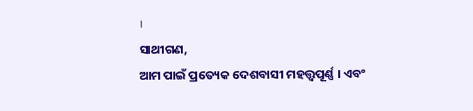।
ସାଥୀଗଣ,
ଆମ ପାଇଁ ପ୍ରତ୍ୟେକ ଦେଶବାସୀ ମହତ୍ତ୍ୱପୂର୍ଣ୍ଣ । ଏବଂ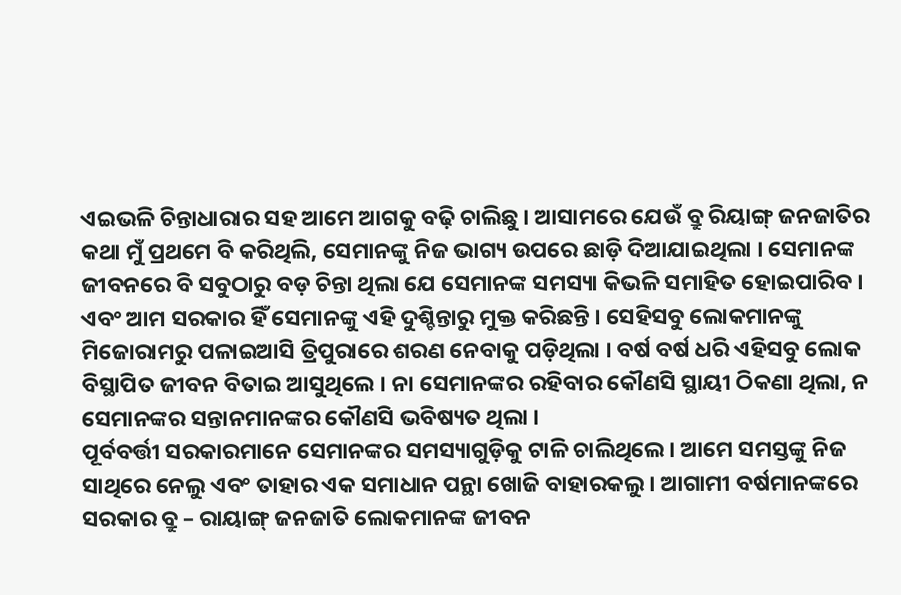ଏଇଭଳି ଚିନ୍ତାଧାରାର ସହ ଆମେ ଆଗକୁ ବଢ଼ି ଚାଲିଛୁ । ଆସାମରେ ଯେଉଁ ବ୍ରୁ ରିୟାଙ୍ଗ୍ ଜନଜାତିର କଥା ମୁଁ ପ୍ରଥମେ ବି କରିଥିଲି, ସେମାନଙ୍କୁ ନିଜ ଭାଗ୍ୟ ଉପରେ ଛାଡ଼ି ଦିଆଯାଇଥିଲା । ସେମାନଙ୍କ ଜୀବନରେ ବି ସବୁଠାରୁ ବଡ଼ ଚିନ୍ତା ଥିଲା ଯେ ସେମାନଙ୍କ ସମସ୍ୟା କିଭଳି ସମାହିତ ହୋଇପାରିବ । ଏବଂ ଆମ ସରକାର ହିଁ ସେମାନଙ୍କୁ ଏହି ଦୁଶ୍ଚିନ୍ତାରୁ ମୁକ୍ତ କରିଛନ୍ତି । ସେହିସବୁ ଲୋକମାନଙ୍କୁ ମିଜୋରାମରୁ ପଳାଇଆସି ତ୍ରିପୁରାରେ ଶରଣ ନେବାକୁ ପଡ଼ିଥିଲା । ବର୍ଷ ବର୍ଷ ଧରି ଏହିସବୁ ଲୋକ ବିସ୍ଥାପିତ ଜୀବନ ବିତାଇ ଆସୁଥିଲେ । ନା ସେମାନଙ୍କର ରହିବାର କୌଣସି ସ୍ଥାୟୀ ଠିକଣା ଥିଲା, ନ ସେମାନଙ୍କର ସନ୍ତାନମାନଙ୍କର କୌଣସି ଭବିଷ୍ୟତ ଥିଲା ।
ପୂର୍ବବର୍ତ୍ତୀ ସରକାରମାନେ ସେମାନଙ୍କର ସମସ୍ୟାଗୁଡ଼ିକୁ ଟାଳି ଚାଲିଥିଲେ । ଆମେ ସମସ୍ତଙ୍କୁ ନିଜ ସାଥିରେ ନେଲୁ ଏବଂ ତାହାର ଏକ ସମାଧାନ ପନ୍ଥା ଖୋଜି ବାହାରକଲୁ । ଆଗାମୀ ବର୍ଷମାନଙ୍କରେ ସରକାର ବ୍ରୁ – ରାୟାଙ୍ଗ୍ ଜନଜାତି ଲୋକମାନଙ୍କ ଜୀବନ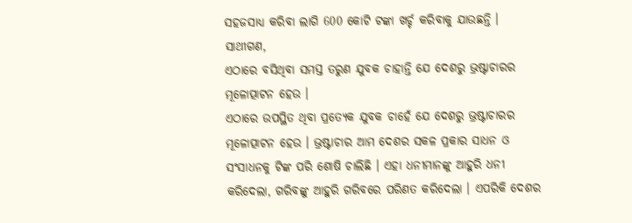ସହଜସାଧ୍ୟ କରିବା ଲାଗି 600 କୋଟି ଟଙ୍କା ଖର୍ଚ୍ଚ କରିବାକୁ ଯାଉଛନ୍ତି ।
ସାଥୀଗଣ,
ଏଠାରେ ବସିଥିବା ସମସ୍ତ ତରୁଣ ଯୁବକ ଚାହାନ୍ତି ଯେ ଦେଶରୁ ଭ୍ରଷ୍ଟାଚାରର ମୂଳୋତ୍ପାଟନ ହେଉ ।
ଏଠାରେ ଉପସ୍ଥିତ ଥିବା ପ୍ରତ୍ୟେକ ଯୁବକ ଚାହେଁ ଯେ ଦେଶରୁ ଭ୍ରଷ୍ଟାଚାରର ମୂଳୋତ୍ପାଟନ ହେଉ । ଭ୍ରଷ୍ଟାଚାର ଆମ ଦେଶର ସକଳ ପ୍ରକାର ସାଧନ ଓ ସଂସାଧନକୁ ଟିଙ୍କ ପରି ଶୋଷି ଚାଲିଛି । ଏହା ଧନୀମାନଙ୍କୁ ଆହୁରି ଧନୀ କରିଦେଲା, ଗରିବଙ୍କୁ ଆହୁରି ଗରିବରେ ପରିଣତ କରିଦେଲା । ଏପରିକି ଦେଶର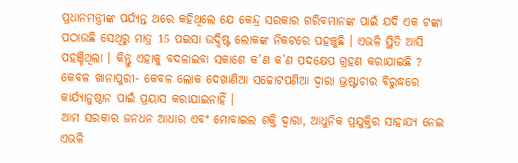ପ୍ରଧାନମନ୍ତ୍ରୀଙ୍କ ପର୍ଯ୍ୟନ୍ତ ଥରେ କହିଥିଲେ ଯେ କେନ୍ଦ୍ର ସରକାର ଗରିବମାନଙ୍କ ପାଇଁ ଯଦି ଏକ ଟଙ୍କା ପଠାଉଛି ସେଥିରୁ ମାତ୍ର 15 ପଇସା ଉଦ୍ଦିଷ୍ଟ ଲୋକଙ୍କ ନିକଟରେ ପହଞ୍ଚୁଛି । ଏଭଳି ସ୍ଥିତି ଆସି ପହଞ୍ଚିଥିଲା । କିନ୍ତୁ ଏହାକୁ ବଦଳାଇବା ସକାଶେ କ’ଣ କ’ଣ ପଦକ୍ଷେପ ଗ୍ରହଣ କରାଯାଇଛି ? କେବଳ ଖାନାପୁରୀ- କେବଳ ଲୋକ ଦେଖାଣିଆ ସଚ୍ଚୋଟପଣିଆ ଦ୍ୱାରା ଭ୍ରଷ୍ଟାଚାର ବିରୁଦ୍ଧରେ କାର୍ଯ୍ୟାନୁଷ୍ଠାନ ପାଇଁ ପ୍ରୟାସ କରାଯାଇନାହିଁ ।
ଆମ ସରକାର ଜନଧନ ଆଧାର ଏବଂ ମୋବାଇଲ ଶକ୍ତି ଦ୍ୱାରା, ଆଧୁନିକ ପ୍ରଯୁକ୍ତିର ସାହାଯ୍ୟ ନେଇ ଏଭଳି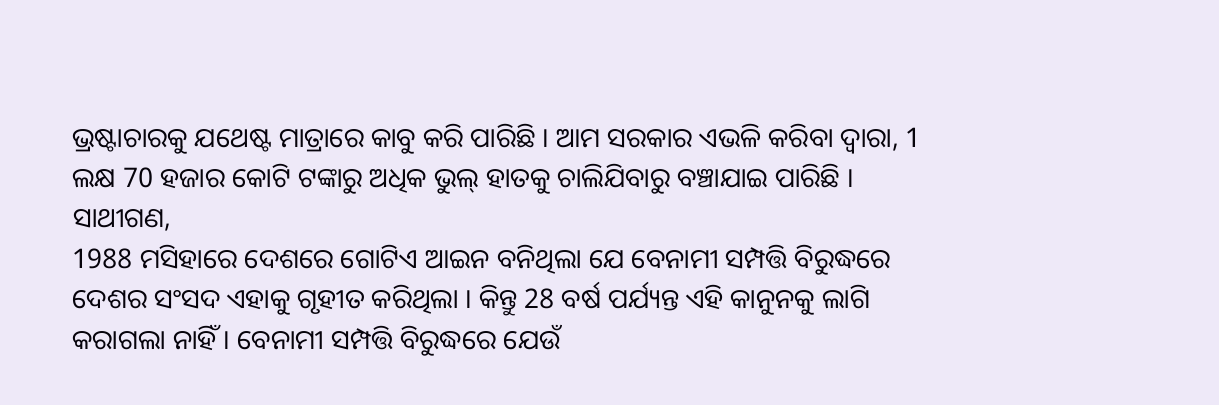ଭ୍ରଷ୍ଟାଚାରକୁ ଯଥେଷ୍ଟ ମାତ୍ରାରେ କାବୁ କରି ପାରିଛି । ଆମ ସରକାର ଏଭଳି କରିବା ଦ୍ୱାରା, 1 ଲକ୍ଷ 70 ହଜାର କୋଟି ଟଙ୍କାରୁ ଅଧିକ ଭୁଲ୍ ହାତକୁ ଚାଲିଯିବାରୁ ବଞ୍ଚାଯାଇ ପାରିଛି ।
ସାଥୀଗଣ,
1988 ମସିହାରେ ଦେଶରେ ଗୋଟିଏ ଆଇନ ବନିଥିଲା ଯେ ବେନାମୀ ସମ୍ପତ୍ତି ବିରୁଦ୍ଧରେ ଦେଶର ସଂସଦ ଏହାକୁ ଗୃହୀତ କରିଥିଲା । କିନ୍ତୁ 28 ବର୍ଷ ପର୍ଯ୍ୟନ୍ତ ଏହି କାନୁନକୁ ଲାଗି କରାଗଲା ନାହିଁ । ବେନାମୀ ସମ୍ପତ୍ତି ବିରୁଦ୍ଧରେ ଯେଉଁ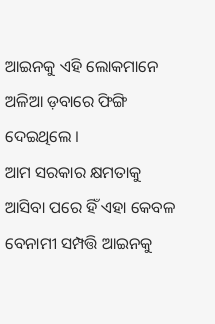ଆଇନକୁ ଏହି ଲୋକମାନେ ଅଳିଆ ଡ଼ବାରେ ଫିଙ୍ଗି ଦେଇଥିଲେ ।
ଆମ ସରକାର କ୍ଷମତାକୁ ଆସିବା ପରେ ହିଁ ଏହା କେବଳ ବେନାମୀ ସମ୍ପତ୍ତି ଆଇନକୁ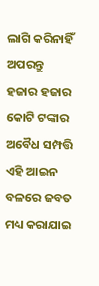ଲାଗି କରିନାହିଁ ଅପରନ୍ତୁ ହଜାର ହଜାର କୋଟି ଟଙ୍କାର ଅବୈଧ ସମ୍ପତ୍ତି ଏହି ଆଇନ ବଳରେ ଜବତ ମଧ୍ୟ କରାଯାଇ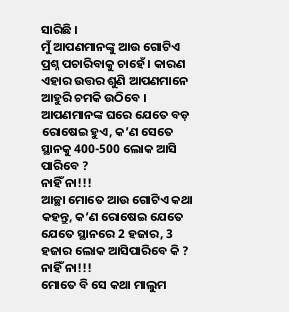ସାରିଛି ।
ମୁଁ ଆପଣମାନଙ୍କୁ ଆଉ ଗୋଟିଏ ପ୍ରଶ୍ନ ପଚାରିବାକୁ ଚାହେଁ । କାରଣ ଏହାର ଉତ୍ତର ଶୁଣି ଆପଣମାନେ ଆହୁରି ଚମକି ଉଠିବେ ।
ଆପଣମାନଙ୍କ ଘରେ ଯେତେ ବଡ଼ ରୋଷେଇ ହୁଏ, କ’ଣ ସେତେ ସ୍ଥାନକୁ 400-500 ଲୋକ ଆସି ପାରିବେ ?
ନାହିଁ ନା!!!
ଆଚ୍ଛା ମୋତେ ଆଉ ଗୋଟିଏ କଥା କହନ୍ତୁ, କ’ଣ ରୋଷେଇ ଯେତେ ଯେତେ ସ୍ଥାନରେ 2 ହଜାର, 3 ହଜାର ଲୋକ ଆସିପାରିବେ କି ?
ନାହିଁ ନା!!!
ମୋତେ ବି ସେ କଥା ମାଲୁମ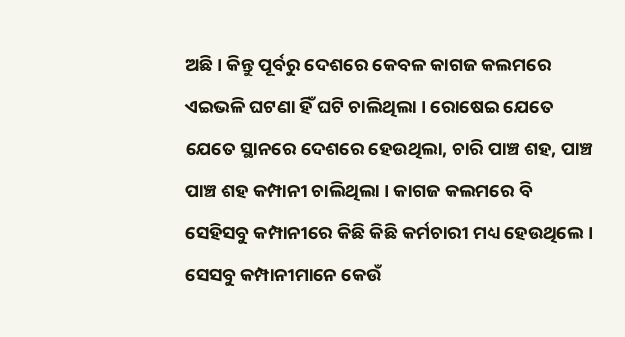ଅଛି । କିନ୍ତୁ ପୂର୍ବରୁ ଦେଶରେ କେବଳ କାଗଜ କଲମରେ ଏଇଭଳି ଘଟଣା ହିଁ ଘଟି ଚାଲିଥିଲା । ରୋଷେଇ ଯେତେ ଯେତେ ସ୍ଥାନରେ ଦେଶରେ ହେଉଥିଲା, ଚାରି ପାଞ୍ଚ ଶହ, ପାଞ୍ଚ ପାଞ୍ଚ ଶହ କମ୍ପାନୀ ଚାଲିଥିଲା । କାଗଜ କଲମରେ ବି ସେହିସବୁ କମ୍ପାନୀରେ କିଛି କିଛି କର୍ମଚାରୀ ମଧ୍ୟ ହେଉଥିଲେ ।
ସେସବୁ କମ୍ପାନୀମାନେ କେଉଁ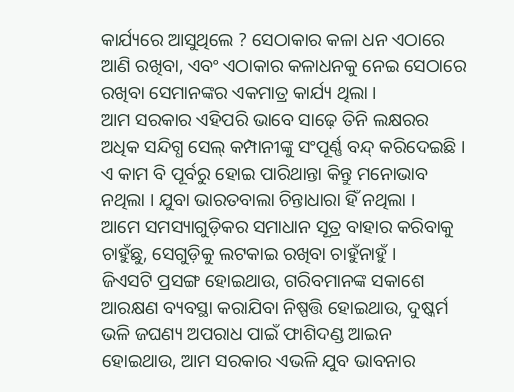କାର୍ଯ୍ୟରେ ଆସୁଥିଲେ ? ସେଠାକାର କଳା ଧନ ଏଠାରେ ଆଣି ରଖିବା, ଏବଂ ଏଠାକାର କଳାଧନକୁ ନେଇ ସେଠାରେ ରଖିବା ସେମାନଙ୍କର ଏକମାତ୍ର କାର୍ଯ୍ୟ ଥିଲା ।
ଆମ ସରକାର ଏହିପରି ଭାବେ ସାଢ଼େ ତିନି ଲକ୍ଷରର ଅଧିକ ସନ୍ଦିଗ୍ଧ ସେଲ୍ କମ୍ପାନୀଙ୍କୁ ସଂପୂର୍ଣ୍ଣ ବନ୍ଦ୍ କରିଦେଇଛି ।
ଏ କାମ ବି ପୂର୍ବରୁ ହୋଇ ପାରିଥାନ୍ତା କିନ୍ତୁ ମନୋଭାବ ନଥିଲା । ଯୁବା ଭାରତବାଲା ଚିନ୍ତାଧାରା ହିଁ ନଥିଲା ।
ଆମେ ସମସ୍ୟାଗୁଡ଼ିକର ସମାଧାନ ସୂତ୍ର ବାହାର କରିବାକୁ ଚାହୁଁଛୁ, ସେଗୁଡ଼ିକୁ ଲଟକାଇ ରଖିବା ଚାହୁଁନାହୁଁ ।
ଜିଏସଟି ପ୍ରସଙ୍ଗ ହୋଇଥାଉ, ଗରିବମାନଙ୍କ ସକାଶେ ଆରକ୍ଷଣ ବ୍ୟବସ୍ଥା କରାଯିବା ନିଷ୍ପତ୍ତି ହୋଇଥାଉ, ଦୁଷ୍କର୍ମ ଭଳି ଜଘଣ୍ୟ ଅପରାଧ ପାଇଁ ଫାଶିଦଣ୍ଡ ଆଇନ ହୋଇଥାଉ, ଆମ ସରକାର ଏଭଳି ଯୁବ ଭାବନାର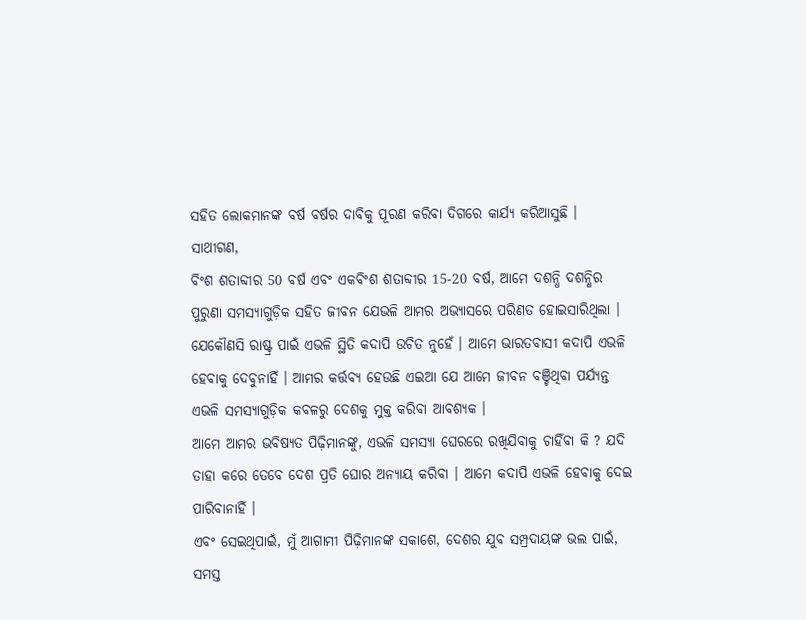ସହିତ ଲୋକମାନଙ୍କ ବର୍ଷ ବର୍ଷର ଦାବିକୁ ପୂରଣ କରିବା ଦିଗରେ କାର୍ଯ୍ୟ କରିଆସୁଛି ।
ସାଥୀଗଣ,
ବିଂଶ ଶତାବ୍ଦୀର 50 ବର୍ଷ ଏବଂ ଏକବିଂଶ ଶତାବ୍ଦୀର 15-20 ବର୍ଷ, ଆମେ ଦଶନ୍ଧି ଦଶନ୍ଧିର ପୁରୁଣା ସମସ୍ୟାଗୁଡ଼ିକ ସହିତ ଜୀବନ ଯେଭଳି ଆମର ଅଭ୍ୟାସରେ ପରିଣତ ହୋଇସାରିଥିଲା ।
ଯେକୌଣସି ରାଷ୍ଟ୍ର ପାଇଁ ଏଭଳି ସ୍ଥିତି କଦାପି ଉଚିତ ନୁହେଁ । ଆମେ ଭାରତବାସୀ କଦାପି ଏଭଳି ହେବାକୁ ଦେବୁନାହିଁ । ଆମର କର୍ତ୍ତବ୍ୟ ହେଉଛି ଏଇଆ ଯେ ଆମେ ଜୀବନ ବଞ୍ଚିଥିବା ପର୍ଯ୍ୟନ୍ତ ଏଭଳି ସମସ୍ୟାଗୁଡ଼ିକ କବଳରୁ ଦେଶକୁ ମୁକ୍ତ କରିବା ଆବଶ୍ୟକ ।
ଆମେ ଆମର ଭବିଷ୍ୟତ ପିଢ଼ିମାନଙ୍କୁ, ଏଭଳି ସମସ୍ୟା ଘେରରେ ରଖିଯିବାକୁ ଚାହିଁବା କି ? ଯଦି ତାହା କରେ ତେବେ ଦେଶ ପ୍ରତି ଘୋର ଅନ୍ୟାୟ କରିବା । ଆମେ କଦାପି ଏଭଳି ହେବାକୁ ଦେଇ ପାରିବାନାହିଁ ।
ଏବଂ ସେଇଥିପାଇଁ, ମୁଁ ଆଗାମୀ ପିଢ଼ିମାନଙ୍କ ସକାଶେ, ଦେଶର ଯୁବ ସମ୍ପ୍ରଦାୟଙ୍କ ଭଲ ପାଇଁ, ସମସ୍ତ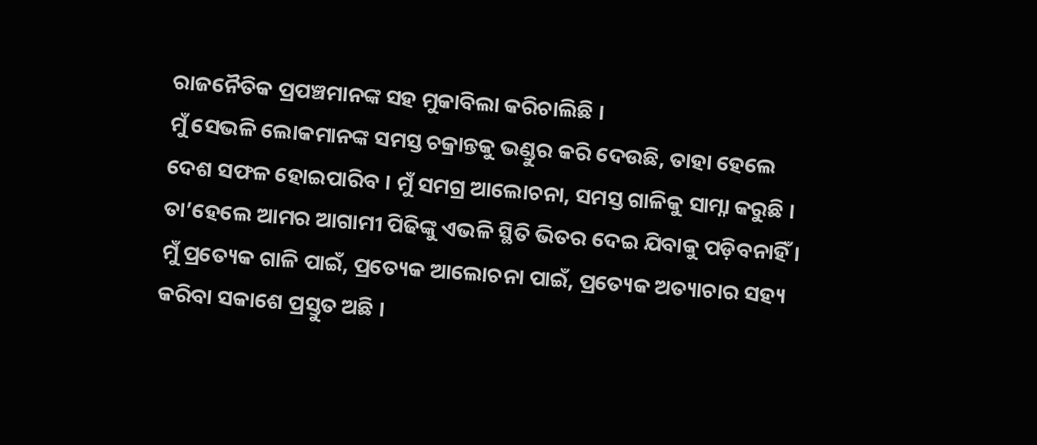ରାଜନୈତିକ ପ୍ରପଞ୍ଚମାନଙ୍କ ସହ ମୁକାବିଲା କରିଚାଲିଛି ।
ମୁଁ ସେଭଳି ଲୋକମାନଙ୍କ ସମସ୍ତ ଚକ୍ରାନ୍ତକୁ ଭଣ୍ଡୁର କରି ଦେଉଛି, ତାହା ହେଲେ ଦେଶ ସଫଳ ହୋଇପାରିବ । ମୁଁ ସମଗ୍ର ଆଲୋଚନା, ସମସ୍ତ ଗାଳିକୁ ସାମ୍ନା କରୁଛି । ତା’ହେଲେ ଆମର ଆଗାମୀ ପିଢିଙ୍କୁ ଏଭଳି ସ୍ଥିତି ଭିତର ଦେଇ ଯିବାକୁ ପଡ଼ିବନାହିଁ ।
ମୁଁ ପ୍ରତ୍ୟେକ ଗାଳି ପାଇଁ, ପ୍ରତ୍ୟେକ ଆଲୋଚନା ପାଇଁ, ପ୍ରତ୍ୟେକ ଅତ୍ୟାଚାର ସହ୍ୟ କରିବା ସକାଶେ ପ୍ରସ୍ତୁତ ଅଛି ।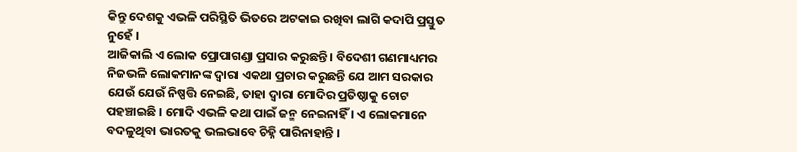କିନ୍ତୁ ଦେଶକୁ ଏଭଳି ପରିସ୍ଥିତି ଭିତରେ ଅଟକାଇ ରଖିବା ଲାଗି କଦାପି ପ୍ରସ୍ତୁତ ନୁହେଁ ।
ଆଜିକାଲି ଏ ଲୋକ ପ୍ରୋପାଗଣ୍ଡା ପ୍ରସାର କରୁଛନ୍ତି । ବିଦେଶୀ ଗଣମାଧ୍ୟମର ନିଜଭଳି ଲୋକମାନଙ୍କ ଦ୍ୱାରା ଏକଥା ପ୍ରଚାର କରୁଛନ୍ତି ଯେ ଆମ ସରକାର ଯେଉଁ ଯେଉଁ ନିଷ୍ପତ୍ତି ନେଇଛି, ତାହା ଦ୍ୱାରା ମୋଦିର ପ୍ରତିଷ୍ଠାକୁ ଚୋଟ ପହଞ୍ଚାଇଛି । ମୋଦି ଏଭଳି କଥା ପାଇଁ ଜନ୍ମ ନେଇନାହିଁ । ଏ ଲୋକମାନେ ବଦଳୁଥିବା ଭାରତକୁ ଭଲଭାବେ ଚିହ୍ନି ପାରିନାହାନ୍ତି ।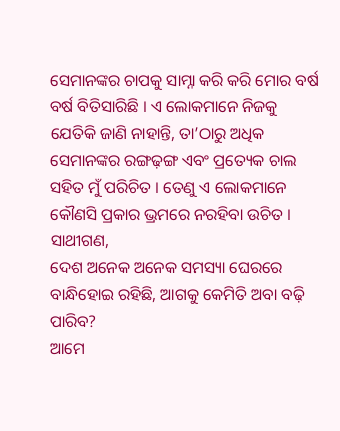ସେମାନଙ୍କର ଚାପକୁ ସାମ୍ନା କରି କରି ମୋର ବର୍ଷ ବର୍ଷ ବିତିସାରିଛି । ଏ ଲୋକମାନେ ନିଜକୁ ଯେତିକି ଜାଣି ନାହାନ୍ତି, ତା’ଠାରୁ ଅଧିକ ସେମାନଙ୍କର ରଙ୍ଗଢ଼ଙ୍ଗ ଏବଂ ପ୍ରତ୍ୟେକ ଚାଲ ସହିତ ମୁଁ ପରିଚିତ । ତେଣୁ ଏ ଲୋକମାନେ କୌଣସି ପ୍ରକାର ଭ୍ରମରେ ନରହିବା ଉଚିତ ।
ସାଥୀଗଣ,
ଦେଶ ଅନେକ ଅନେକ ସମସ୍ୟା ଘେରରେ ବାନ୍ଧିହୋଇ ରହିଛି, ଆଗକୁ କେମିତି ଅବା ବଢ଼ି ପାରିବ?
ଆମେ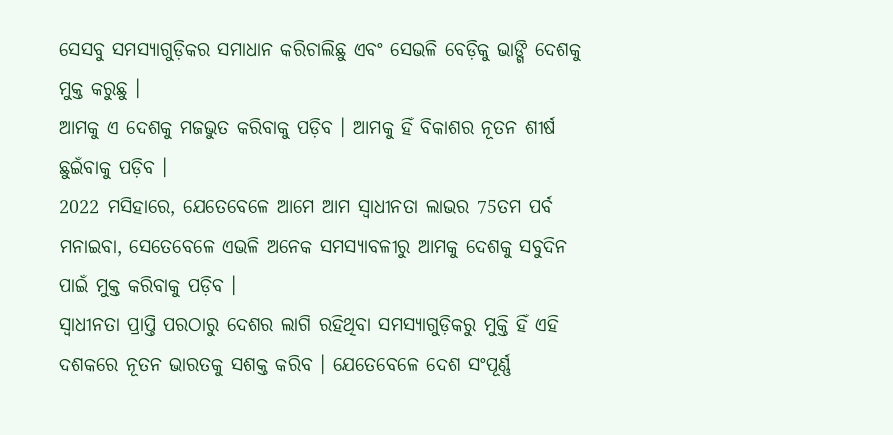ସେସବୁ ସମସ୍ୟାଗୁଡ଼ିକର ସମାଧାନ କରିଚାଲିଛୁ ଏବଂ ସେଭଳି ବେଡ଼ିକୁ ଭାଙ୍ଗି ଦେଶକୁ ମୁକ୍ତ କରୁଛୁ ।
ଆମକୁ ଏ ଦେଶକୁ ମଜଭୁତ କରିବାକୁ ପଡ଼ିବ । ଆମକୁ ହିଁ ବିକାଶର ନୂତନ ଶୀର୍ଷ ଛୁଇଁବାକୁ ପଡ଼ିବ ।
2022 ମସିହାରେ, ଯେତେବେଳେ ଆମେ ଆମ ସ୍ୱାଧୀନତା ଲାଭର 75ତମ ପର୍ବ ମନାଇବା, ସେତେବେଳେ ଏଭଳି ଅନେକ ସମସ୍ୟାବଳୀରୁ ଆମକୁ ଦେଶକୁ ସବୁଦିନ ପାଇଁ ମୁକ୍ତ କରିବାକୁ ପଡ଼ିବ ।
ସ୍ୱାଧୀନତା ପ୍ରାପ୍ତି ପରଠାରୁ ଦେଶର ଲାଗି ରହିଥିବା ସମସ୍ୟାଗୁଡ଼ିକରୁ ମୁକ୍ତି ହିଁ ଏହି ଦଶକରେ ନୂତନ ଭାରତକୁ ସଶକ୍ତ କରିବ । ଯେତେବେଳେ ଦେଶ ସଂପୂର୍ଣ୍ଣ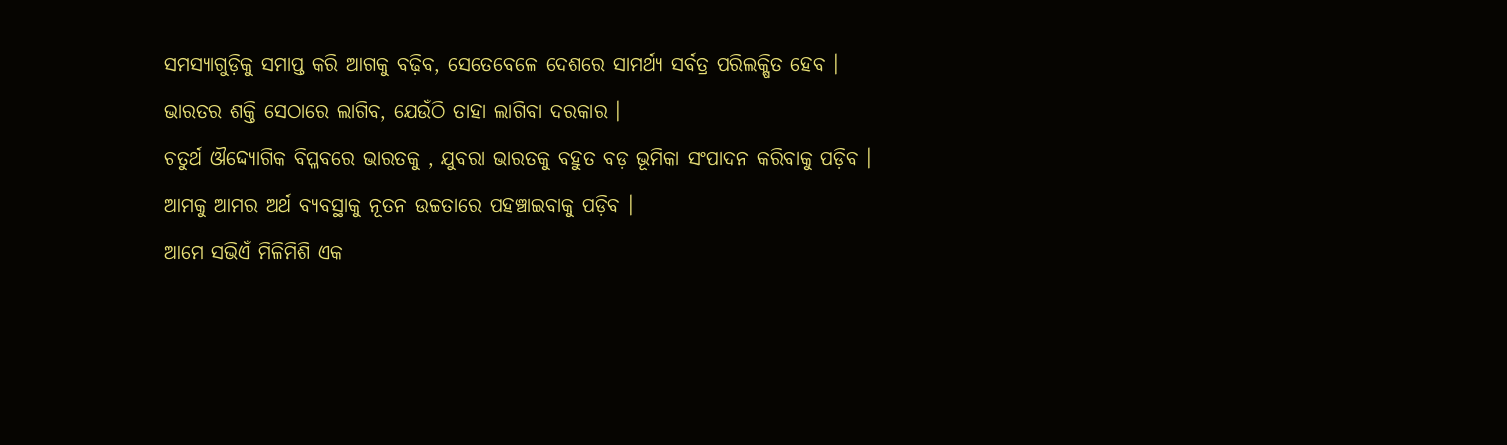ସମସ୍ୟାଗୁଡ଼ିକୁ ସମାପ୍ତ କରି ଆଗକୁ ବଢ଼ିବ, ସେତେବେଳେ ଦେଶରେ ସାମର୍ଥ୍ୟ ସର୍ବତ୍ର ପରିଲକ୍ଷିତ ହେବ ।
ଭାରତର ଶକ୍ତି ସେଠାରେ ଲାଗିବ, ଯେଉଁଠି ତାହା ଲାଗିବା ଦରକାର ।
ଚତୁର୍ଥ ଔଦ୍ଦ୍ୟୋଗିକ ବିପ୍ଳବରେ ଭାରତକୁ , ଯୁବରା ଭାରତକୁ ବହୁତ ବଡ଼ ଭୂମିକା ସଂପାଦନ କରିବାକୁ ପଡ଼ିବ । ଆମକୁ ଆମର ଅର୍ଥ ବ୍ୟବସ୍ଥାକୁ ନୂତନ ଉଚ୍ଚତାରେ ପହଞ୍ଚାଇବାକୁ ପଡ଼ିବ ।
ଆମେ ସଭିଏଁ ମିଳିମିଶି ଏକ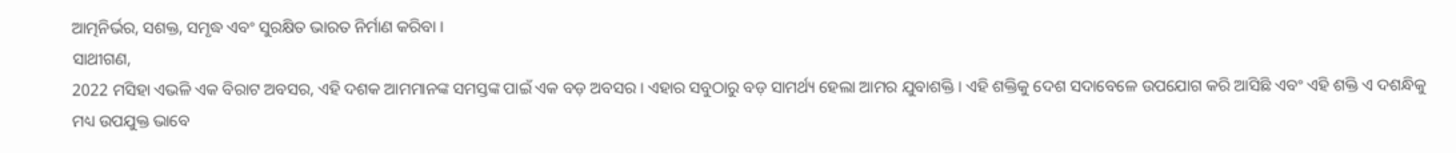ଆତ୍ମନିର୍ଭର, ସଶକ୍ତ, ସମୃଦ୍ଧ ଏବଂ ସୁରକ୍ଷିତ ଭାରତ ନିର୍ମାଣ କରିବା ।
ସାଥୀଗଣ,
2022 ମସିହା ଏଭଳି ଏକ ବିରାଟ ଅବସର, ଏହି ଦଶକ ଆମମାନଙ୍କ ସମସ୍ତଙ୍କ ପାଇଁ ଏକ ବଡ଼ ଅବସର । ଏହାର ସବୁଠାରୁ ବଡ଼ ସାମର୍ଥ୍ୟ ହେଲା ଆମର ଯୁବାଶକ୍ତି । ଏହି ଶକ୍ତିକୁ ଦେଶ ସଦାବେଳେ ଉପଯୋଗ କରି ଆସିଛି ଏବଂ ଏହି ଶକ୍ତି ଏ ଦଶନ୍ଧିକୁ ମଧ୍ୟ ଉପଯୁକ୍ତ ଭାବେ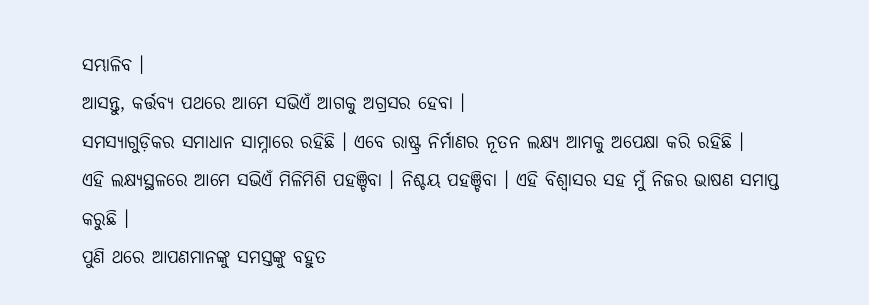ସମ୍ଭାଳିବ ।
ଆସନ୍ତୁ, କର୍ତ୍ତବ୍ୟ ପଥରେ ଆମେ ସଭିଏଁ ଆଗକୁ ଅଗ୍ରସର ହେବା ।
ସମସ୍ୟାଗୁଡ଼ିକର ସମାଧାନ ସାମ୍ନାରେ ରହିଛି । ଏବେ ରାଷ୍ଟ୍ର ନିର୍ମାଣର ନୂତନ ଲକ୍ଷ୍ୟ ଆମକୁ ଅପେକ୍ଷା କରି ରହିଛି ।
ଏହି ଲକ୍ଷ୍ୟସ୍ଥଳରେ ଆମେ ସଭିଏଁ ମିଳିମିଶି ପହଞ୍ଚିବା । ନିଶ୍ଚୟ ପହଞ୍ଚିବା । ଏହି ବିଶ୍ୱାସର ସହ ମୁଁ ନିଜର ଭାଷଣ ସମାପ୍ତ କରୁଛି ।
ପୁଣି ଥରେ ଆପଣମାନଙ୍କୁ ସମସ୍ତଙ୍କୁ ବହୁତ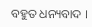ବହୁତ ଧନ୍ୟବାଦ ।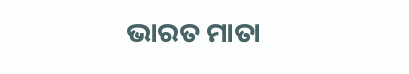ଭାରତ ମାତା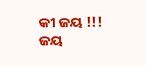କୀ ଜୟ !!!
ଜୟ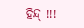ହିନ୍ଦ୍ !!!